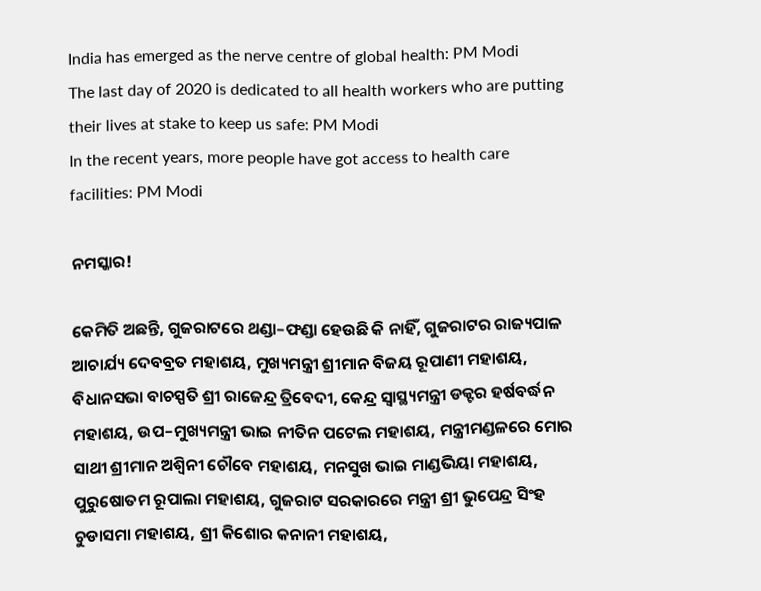India has emerged as the nerve centre of global health: PM Modi
The last day of 2020 is dedicated to all health workers who are putting their lives at stake to keep us safe: PM Modi
In the recent years, more people have got access to health care facilities: PM Modi

ନମସ୍କାର!

କେମିତି ଅଛନ୍ତି, ଗୁଜରାଟରେ ଥଣ୍ଡା–ଫଣ୍ଡା ହେଉଛି କି ନାହିଁ, ଗୁଜରାଟର ରାଜ୍ୟପାଳ ଆଚାର୍ଯ୍ୟ ଦେବବ୍ରତ ମହାଶୟ, ମୁଖ୍ୟମନ୍ତ୍ରୀ ଶ୍ରୀମାନ ବିଜୟ ରୂପାଣୀ ମହାଶୟ, ବିଧାନସଭା ବାଚସ୍ପତି ଶ୍ରୀ ରାଜେନ୍ଦ୍ର ତ୍ରିବେଦୀ, କେନ୍ଦ୍ର ସ୍ୱାସ୍ଥ୍ୟମନ୍ତ୍ରୀ ଡକ୍ଟର ହର୍ଷବର୍ଦ୍ଧନ ମହାଶୟ, ଉପ–ମୁଖ୍ୟମନ୍ତ୍ରୀ ଭାଇ ନୀତିନ ପଟେଲ ମହାଶୟ, ମନ୍ତ୍ରୀମଣ୍ଡଳରେ ମୋର ସାଥୀ ଶ୍ରୀମାନ ଅଶ୍ୱିନୀ ଚୌବେ ମହାଶୟ, ମନସୁଖ ଭାଇ ମାଣ୍ଡଭିୟା ମହାଶୟ, ପୁରୁଷୋତମ ରୂପାଲା ମହାଶୟ, ଗୁଜରାଟ ସରକାରରେ ମନ୍ତ୍ରୀ ଶ୍ରୀ ଭୁପେନ୍ଦ୍ର ସିଂହ ଚୁଡାସମା ମହାଶୟ, ଶ୍ରୀ କିଶୋର କନାନୀ ମହାଶୟ,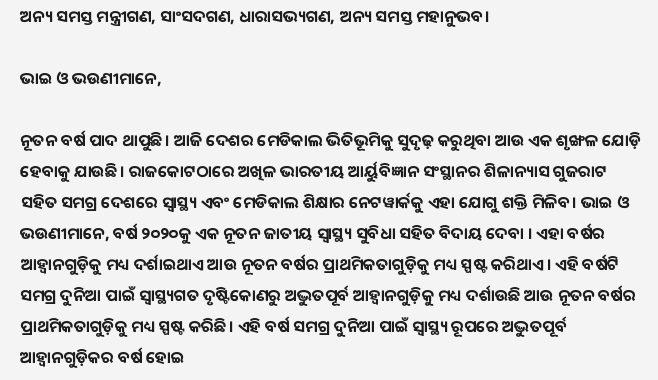ଅନ୍ୟ ସମସ୍ତ ମନ୍ତ୍ରୀଗଣ, ସାଂସଦଗଣ, ଧାରାସଭ୍ୟଗଣ, ଅନ୍ୟ ସମସ୍ତ ମହାନୁଭବ।

ଭାଇ ଓ ଭଉଣୀମାନେ,

ନୂତନ ବର୍ଷ ପାଦ ଥାପୁଛି। ଆଜି ଦେଶର ମେଡିକାଲ ଭିତିଭୂମିକୁ ସୁଦୃଢ଼ କରୁଥିବା ଆଉ ଏକ ଶୃଙ୍ଖଳ ଯୋଡ଼ି ହେବାକୁ ଯାଉଛି। ରାଜକୋଟଠାରେ ଅଖିଳ ଭାରତୀୟ ଆର୍ୟୁବିଜ୍ଞାନ ସଂସ୍ଥାନର ଶିଳାନ୍ୟାସ ଗୁଜରାଟ ସହିତ ସମଗ୍ର ଦେଶରେ ସ୍ୱାସ୍ଥ୍ୟ ଏବଂ ମେଡିକାଲ ଶିକ୍ଷାର ନେଟୱାର୍କକୁ ଏହା ଯୋଗୁ ଶକ୍ତି ମିଳିବ। ଭାଇ ଓ ଭଉଣୀମାନେ, ବର୍ଷ ୨୦୨୦କୁ ଏକ ନୂତନ ଜାତୀୟ ସ୍ୱାସ୍ଥ୍ୟ ସୁବିଧା ସହିତ ବିଦାୟ ଦେବା । ଏହା ବର୍ଷର ଆହ୍ୱାନଗୁଡ଼ିକୁ ମଧ୍ୟ ଦର୍ଶାଇଥାଏ ଆଉ ନୂତନ ବର୍ଷର ପ୍ରାଥମିକତାଗୁଡ଼ିକୁ ମଧ୍ୟ ସ୍ପଷ୍ଟ କରିଥାଏ। ଏହି ବର୍ଷଟି ସମଗ୍ର ଦୁନିଆ ପାଇଁ ସ୍ୱାସ୍ଥ୍ୟଗତ ଦୃଷ୍ଟିକୋଣରୁ ଅଦ୍ଭୁତପୂର୍ବ ଆହ୍ୱାନଗୁଡ଼ିକୁ ମଧ୍ୟ ଦର୍ଶାଉଛି ଆଉ ନୂତନ ବର୍ଷର ପ୍ରାଥମିକତାଗୁଡ଼ିକୁ ମଧ୍ୟ ସ୍ପଷ୍ଟ କରିଛି। ଏହି ବର୍ଷ ସମଗ୍ର ଦୁନିଆ ପାଇଁ ସ୍ୱାସ୍ଥ୍ୟ ରୂପରେ ଅଦ୍ଭୁତପୂର୍ବ ଆହ୍ୱାନଗୁଡ଼ିକର ବର୍ଷ ହୋଇ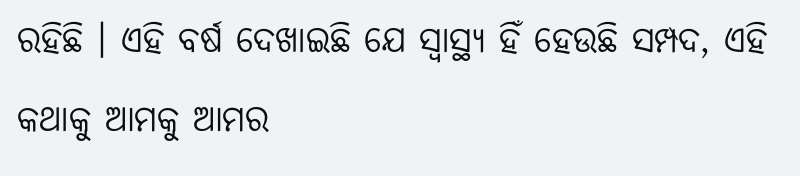ରହିଛି । ଏହି ବର୍ଷ ଦେଖାଇଛି ଯେ ସ୍ୱାସ୍ଥ୍ୟ ହିଁ ହେଉଛି ସମ୍ପଦ, ଏହି କଥାକୁ ଆମକୁ ଆମର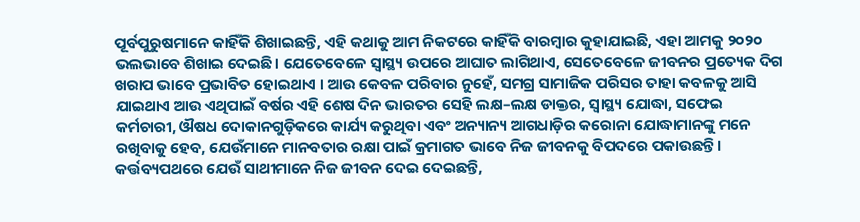ପୂର୍ବପୁରୁଷମାନେ କାହିଁକି ଶିଖାଇଛନ୍ତି, ଏହି କଥାକୁ ଆମ ନିକଟରେ କାହିଁକି ବାରମ୍ବାର କୁହାଯାଇଛି, ଏହା ଆମକୁ ୨୦୨୦ ଭଲଭାବେ ଶିଖାଇ ଦେଇଛି। ଯେତେବେଳେ ସ୍ୱାସ୍ଥ୍ୟ ଉପରେ ଆଘାତ ଲାଗିଥାଏ, ସେତେବେଳେ ଜୀବନର ପ୍ରତ୍ୟେକ ଦିଗ ଖରାପ ଭାବେ ପ୍ରଭାବିତ ହୋଇଥାଏ । ଆଉ କେବଳ ପରିବାର ନୁହେଁ, ସମଗ୍ର ସାମାଜିକ ପରିସର ତାହା କବଳକୁ ଆସି ଯାଇଥାଏ ଆଉ ଏଥିପାଇଁ ବର୍ଷର ଏହି ଶେଷ ଦିନ ଭାରତର ସେହି ଲକ୍ଷ–ଲକ୍ଷ ଡାକ୍ତର, ସ୍ୱାସ୍ଥ୍ୟ ଯୋଦ୍ଧା, ସଫେଇ କର୍ମଚାରୀ, ଔଷଧ ଦୋକାନଗୁଡ଼ିକରେ କାର୍ଯ୍ୟ କରୁଥିବା ଏବଂ ଅନ୍ୟାନ୍ୟ ଆଗଧାଡ଼ିର କରୋନା ଯୋଦ୍ଧାମାନଙ୍କୁ ମନେ ରଖିବାକୁ ହେବ, ଯେଉଁମାନେ ମାନବତାର ରକ୍ଷା ପାଇଁ କ୍ରମାଗତ ଭାବେ ନିଜ ଜୀବନକୁ ବିପଦରେ ପକାଉଛନ୍ତି। କର୍ତ୍ତବ୍ୟପଥରେ ଯେଉଁ ସାଥୀମାନେ ନିଜ ଜୀବନ ଦେଇ ଦେଇଛନ୍ତି,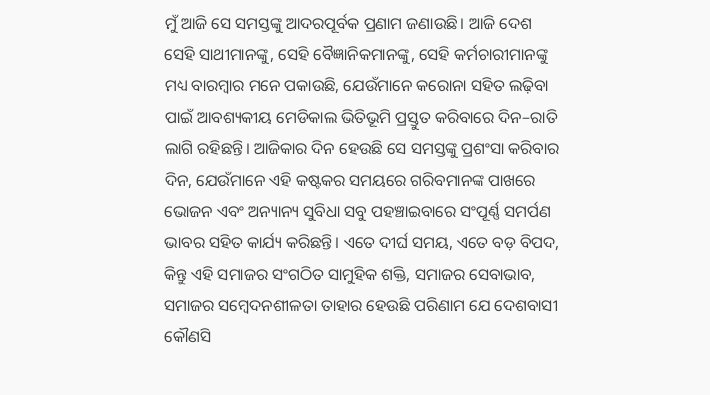ମୁଁ ଆଜି ସେ ସମସ୍ତଙ୍କୁ ଆଦରପୂର୍ବକ ପ୍ରଣାମ ଜଣାଉଛି। ଆଜି ଦେଶ ସେହି ସାଥୀମାନଙ୍କୁ, ସେହି ବୈଜ୍ଞାନିକମାନଙ୍କୁ, ସେହି କର୍ମଚାରୀମାନଙ୍କୁ ମଧ୍ୟ ବାରମ୍ବାର ମନେ ପକାଉଛି, ଯେଉଁମାନେ କରୋନା ସହିତ ଲଢ଼ିବା ପାଇଁ ଆବଶ୍ୟକୀୟ ମେଡିକାଲ ଭିତିଭୂମି ପ୍ରସ୍ତୁତ କରିବାରେ ଦିନ–ରାତି ଲାଗି ରହିଛନ୍ତି। ଆଜିକାର ଦିନ ହେଉଛି ସେ ସମସ୍ତଙ୍କୁ ପ୍ରଶଂସା କରିବାର ଦିନ, ଯେଉଁମାନେ ଏହି କଷ୍ଟକର ସମୟରେ ଗରିବମାନଙ୍କ ପାଖରେ ଭୋଜନ ଏବଂ ଅନ୍ୟାନ୍ୟ ସୁବିଧା ସବୁ ପହଞ୍ଚାଇବାରେ ସଂପୂର୍ଣ୍ଣ ସମର୍ପଣ ଭାବର ସହିତ କାର୍ଯ୍ୟ କରିଛନ୍ତି। ଏତେ ଦୀର୍ଘ ସମୟ, ଏତେ ବଡ଼ ବିପଦ, କିନ୍ତୁ ଏହି ସମାଜର ସଂଗଠିତ ସାମୁହିକ ଶକ୍ତି, ସମାଜର ସେବାଭାବ, ସମାଜର ସମ୍ବେଦନଶୀଳତା ତାହାର ହେଉଛି ପରିଣାମ ଯେ ଦେଶବାସୀ କୌଣସି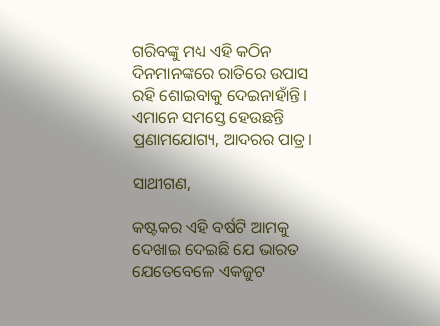ଗରିବଙ୍କୁ ମଧ୍ୟ ଏହି କଠିନ ଦିନମାନଙ୍କରେ ରାତିରେ ଉପାସ ରହି ଶୋଇବାକୁ ଦେଇନାହାଁନ୍ତି। ଏମାନେ ସମସ୍ତେ ହେଉଛନ୍ତି ପ୍ରଣାମଯୋଗ୍ୟ, ଆଦରର ପାତ୍ର।

ସାଥୀଗଣ,

କଷ୍ଟକର ଏହି ବର୍ଷଟି ଆମକୁ ଦେଖାଇ ଦେଇଛି ଯେ ଭାରତ ଯେତେବେଳେ ଏକଜୁଟ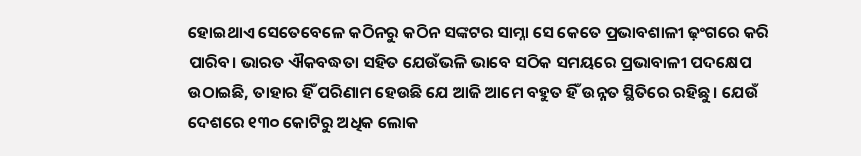ହୋଇଥାଏ ସେତେବେଳେ କଠିନରୁ କଠିନ ସଙ୍କଟର ସାମ୍ନା ସେ କେତେ ପ୍ରଭାବଶାଳୀ ଢ଼ଂଗରେ କରି ପାରିବ। ଭାରତ ଐକବଦ୍ଧତା ସହିତ ଯେଉଁଭଳି ଭାବେ ସଠିକ ସମୟରେ ପ୍ରଭାବାଳୀ ପଦକ୍ଷେପ ଉଠାଇଛି, ତାହାର ହିଁ ପରିଣାମ ହେଉଛି ଯେ ଆଜି ଆମେ ବହୁତ ହିଁ ଉନ୍ନତ ସ୍ଥିତିରେ ରହିଛୁ। ଯେଉଁ ଦେଶରେ ୧୩୦ କୋଟିରୁ ଅଧିକ ଲୋକ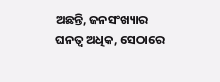ଅଛନ୍ତି, ଜନସଂଖ୍ୟାର ଘନତ୍ୱ ଅଧିକ, ସେଠାରେ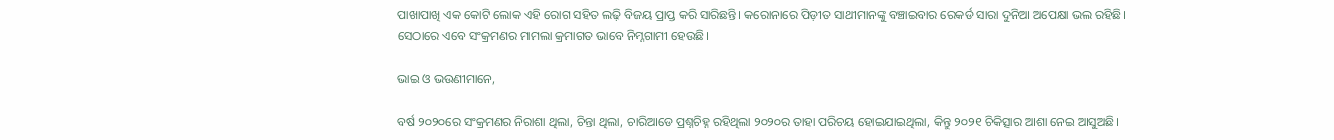ପାଖାପାଖି ଏକ କୋଟି ଲୋକ ଏହି ରୋଗ ସହିତ ଲଢ଼ି ବିଜୟ ପ୍ରାପ୍ତ କରି ସାରିଛନ୍ତି। କରୋନାରେ ପିଡ଼ୀତ ସାଥୀମାନଙ୍କୁ ବଞ୍ଚାଇବାର ରେକର୍ଡ ସାରା ଦୁନିଆ ଅପେକ୍ଷା ଭଲ ରହିଛି। ସେଠାରେ ଏବେ ସଂକ୍ରମଣର ମାମଲା କ୍ରମାଗତ ଭାବେ ନିମ୍ନଗାମୀ ହେଉଛି।

ଭାଇ ଓ ଭଉଣୀମାନେ,

ବର୍ଷ ୨୦୨୦ରେ ସଂକ୍ରମଣର ନିରାଶା ଥିଲା, ଚିନ୍ତା ଥିଲା, ଚାରିଆଡେ ପ୍ରଶ୍ନଚିହ୍ନ ରହିଥିଲା ୨୦୨୦ର ତାହା ପରିଚୟ ହୋଇଯାଇଥିଲା, କିନ୍ତୁ ୨୦୨୧ ଚିକିତ୍ସାର ଆଶା ନେଇ ଆସୁଅଛି।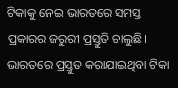ଟିକାକୁ ନେଇ ଭାରତରେ ସମସ୍ତ ପ୍ରକାରର ଜରୁରୀ ପ୍ରସ୍ତୁତି ଚାଲୁଛି। ଭାରତରେ ପ୍ରସ୍ତୁତ କରାଯାଇଥିବା ଟିକା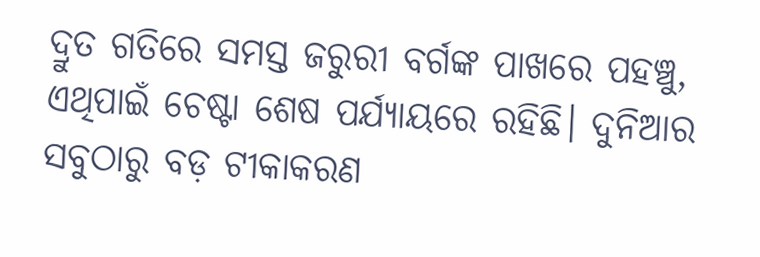ଦ୍ରୁତ ଗତିରେ ସମସ୍ତ ଜରୁରୀ ବର୍ଗଙ୍କ ପାଖରେ ପହଞ୍ଚୁ, ଏଥିପାଇଁ ଚେଷ୍ଟା ଶେଷ ପର୍ଯ୍ୟାୟରେ ରହିଛି। ଦୁନିଆର ସବୁଠାରୁ ବଡ଼ ଟୀକାକରଣ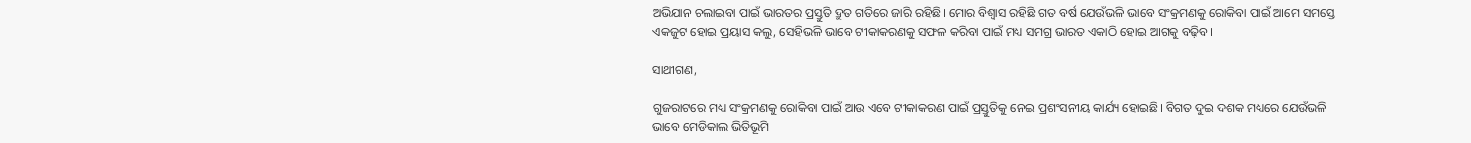ଅଭିଯାନ ଚଲାଇବା ପାଇଁ ଭାରତର ପ୍ରସ୍ତୁତି ଦ୍ରୁତ ଗତିରେ ଜାରି ରହିଛି। ମୋର ବିଶ୍ୱାସ ରହିଛି ଗତ ବର୍ଷ ଯେଉଁଭଳି ଭାବେ ସଂକ୍ରମଣକୁ ରୋକିବା ପାଇଁ ଆମେ ସମସ୍ତେ ଏକଜୁଟ ହୋଇ ପ୍ରୟାସ କଲୁ, ସେହିଭଳି ଭାବେ ଟୀକାକରଣକୁ ସଫଳ କରିବା ପାଇଁ ମଧ୍ୟ ସମଗ୍ର ଭାରତ ଏକାଠି ହୋଇ ଆଗକୁ ବଢ଼ିବ।

ସାଥୀଗଣ,

ଗୁଜରାଟରେ ମଧ୍ୟ ସଂକ୍ରମଣକୁ ରୋକିବା ପାଇଁ ଆଉ ଏବେ ଟୀକାକରଣ ପାଇଁ ପ୍ରସ୍ତୁତିକୁ ନେଇ ପ୍ରଶଂସନୀୟ କାର୍ଯ୍ୟ ହୋଇଛି। ବିଗତ ଦୁଇ ଦଶକ ମଧ୍ୟରେ ଯେଉଁଭଳି ଭାବେ ମେଡିକାଲ ଭିତିଭୂମି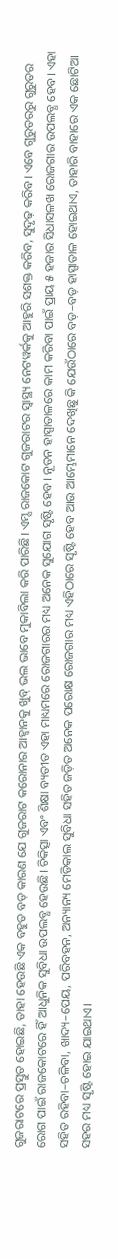ଗୁଜରାଟରେ ପ୍ରସ୍ତୁତ ହୋଇଛି, ତାହା ହେଉଛି ଏକ ବହୁତ ବଡ଼ କାରଣ ଯେ ଗୁଜରାଟ କରୋନାର ଆହ୍ୱାନକୁ ଖୁବ୍‍ ଭଲ ଭାବେ ମୁକାବିଲା କରି ପାରିଛି। ଏମ୍ସ ରାଜକୋଟ ଗୁଜରାଟର ସ୍ୱାସ୍ଥ୍ୟ ନେଟୱର୍କକୁ ଆହୁରି ସଶକ୍ତ କରିବ, ସୁଦୃଢ଼ କରିବ। ଏବେ ଗୁରୁତରରୁ ଗୁରୁତର ରୋଗ ପାଇଁ ରାଜକୋଟରେ ହିଁ ଆଧୁନିକ ସୁବିଧା ଉପଲବ୍ଧ ହେଉଛି। ଚିକିତ୍ସା ଏବଂ ଶିକ୍ଷା ବ୍ୟତୀତ ଏହା ମାଧ୍ୟମରେ ରୋଜଗାରର ମଧ୍ୟ ଅନେକ ସୁଯୋଗ ସୃଷ୍ଟି ହେବ। ନୂତନ ହାସ୍ପାତାଳରେ କାମ କରିବା ପାଇଁ ପ୍ରାୟ ୫ ହଜାର ସିଧାସଳଖ ରୋଜଗାର ଉପଲବ୍ଧ ହେବ। ଏହା ସହିତ ରହିବା–ଚଳିବା, ଖାଦ୍ୟ–ପେୟ, ପରିବହନ, ଅନ୍ୟାନ୍ୟ ମେଡିକାଲ ସୁବିଧା ସହିତ ଜଡ଼ିତ ଅନେକ ପରୋକ୍ଷ ରୋଜଗାର ମଧ୍ୟ ଏହିଠାରେ ସୃଷ୍ଟି ହେବ ଆଉ ଆମ୍ଭେମାନେ ଦେଖିଛୁ କି ଯେଉଁଠାରେ ବଡ଼–ବଡ଼ ହାସ୍ପାତାଳ ହୋଇଥାଏ, ତାହାରି ବାହାରେ ଏକ ଛୋଟିଆ ସହର ମଧ୍ୟ ସୃଷ୍ଟି ହୋଇ ଯାଇଥାଏ।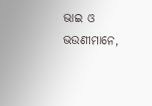ଭାଇ ଓ ଭଉଣୀମାନେ,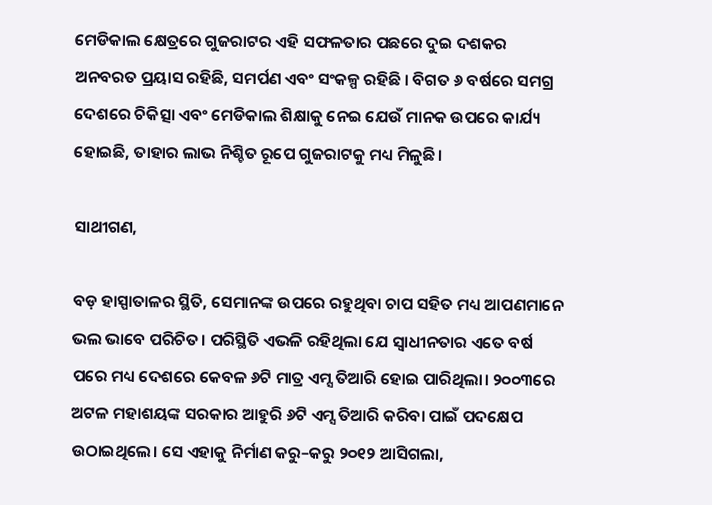ମେଡିକାଲ କ୍ଷେତ୍ରରେ ଗୁଜରାଟର ଏହି ସଫଳତାର ପଛରେ ଦୁଇ ଦଶକର ଅନବରତ ପ୍ରୟାସ ରହିଛି, ସମର୍ପଣ ଏବଂ ସଂକଳ୍ପ ରହିଛି । ବିଗତ ୬ ବର୍ଷରେ ସମଗ୍ର ଦେଶରେ ଚିକିତ୍ସା ଏବଂ ମେଡିକାଲ ଶିକ୍ଷାକୁ ନେଇ ଯେଉଁ ମାନକ ଉପରେ କାର୍ଯ୍ୟ ହୋଇଛି, ତାହାର ଲାଭ ନିଶ୍ଚିତ ରୂପେ ଗୁଜରାଟକୁ ମଧ୍ୟ ମିଳୁଛି।

ସାଥୀଗଣ,

ବଡ଼ ହାସ୍ପାତାଳର ସ୍ଥିତି, ସେମାନଙ୍କ ଉପରେ ରହୁଥିବା ଚାପ ସହିତ ମଧ୍ୟ ଆପଣମାନେ ଭଲ ଭାବେ ପରିଚିତ। ପରିସ୍ଥିତି ଏଭଳି ରହିଥିଲା ଯେ ସ୍ୱାଧୀନତାର ଏତେ ବର୍ଷ ପରେ ମଧ୍ୟ ଦେଶରେ କେବଳ ୬ଟି ମାତ୍ର ଏମ୍ସ ତିଆରି ହୋଇ ପାରିଥିଲା। ୨୦୦୩ରେ ଅଟଳ ମହାଶୟଙ୍କ ସରକାର ଆହୁରି ୬ଟି ଏମ୍ସ ତିଆରି କରିବା ପାଇଁ ପଦକ୍ଷେପ ଉଠାଇଥିଲେ। ସେ ଏହାକୁ ନିର୍ମାଣ କରୁ–କରୁ ୨୦୧୨ ଆସିଗଲା,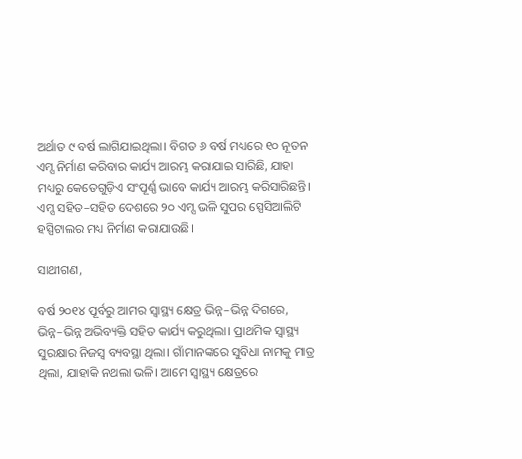ଅର୍ଥାତ ୯ ବର୍ଷ ଲାଗିଯାଇଥିଲା। ବିଗତ ୬ ବର୍ଷ ମଧ୍ୟରେ ୧୦ ନୂତନ ଏମ୍ସ ନିର୍ମାଣ କରିବାର କାର୍ଯ୍ୟ ଆରମ୍ଭ କରାଯାଇ ସାରିଛି, ଯାହା ମଧ୍ୟରୁ କେତେଗୁଡ଼ିଏ ସଂପୂର୍ଣ୍ଣ ଭାବେ କାର୍ଯ୍ୟ ଆରମ୍ଭ କରିସାରିଛନ୍ତି। ଏମ୍ସ ସହିତ–ସହିତ ଦେଶରେ ୨୦ ଏମ୍ସ ଭଳି ସୁପର ସ୍ପେସିଆଲିଟି ହସ୍ପିଟାଲର ମଧ୍ୟ ନିର୍ମାଣ କରାଯାଉଛି।

ସାଥୀଗଣ,

ବର୍ଷ ୨୦୧୪ ପୂର୍ବରୁ ଆମର ସ୍ୱାସ୍ଥ୍ୟ କ୍ଷେତ୍ର ଭିନ୍ନ–ଭିନ୍ନ ଦିଗରେ, ଭିନ୍ନ–ଭିନ୍ନ ଅଭିବ୍ୟକ୍ତି ସହିତ କାର୍ଯ୍ୟ କରୁଥିଲା। ପ୍ରାଥମିକ ସ୍ୱାସ୍ଥ୍ୟ ସୁରକ୍ଷାର ନିଜସ୍ୱ ବ୍ୟବସ୍ଥା ଥିଲା। ଗାଁମାନଙ୍କରେ ସୁବିଧା ନାମକୁ ମାତ୍ର ଥିଲା, ଯାହାକି ନଥଲା ଭଳି। ଆମେ ସ୍ୱାସ୍ଥ୍ୟ କ୍ଷେତ୍ରରେ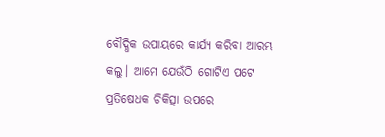ବୌଦ୍ଧିକ ଉପାୟରେ କାର୍ଯ୍ୟ କରିବା ଆରମ୍ଭ କଲୁ। ଆମେ ଯେଉଁଠି ଗୋଟିଏ ପଟେ ପ୍ରତିଷେଧକ ଚିକିତ୍ସା ଉପରେ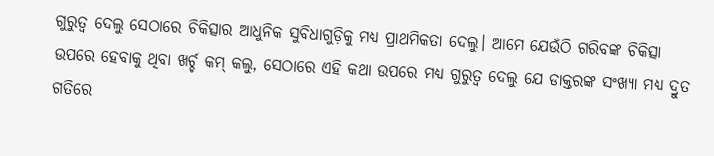ଗୁରୁତ୍ୱ ଦେଲୁ ସେଠାରେ ଚିକିତ୍ସାର ଆଧୁନିକ ସୁବିଧାଗୁଡ଼ିକୁ ମଧ୍ୟ ପ୍ରାଥମିକତା ଦେଲୁ। ଆମେ ଯେଉଁଠି ଗରିବଙ୍କ ଚିକିତ୍ସା ଉପରେ ହେବାକୁ ଥିବା ଖର୍ଚ୍ଚ କମ୍‍ କଲୁ, ସେଠାରେ ଏହି କଥା ଉପରେ ମଧ୍ୟ ଗୁରୁତ୍ୱ ଦେଲୁ ଯେ ଡାକ୍ତରଙ୍କ ସଂଖ୍ୟା ମଧ୍ୟ ଦ୍ରୁତ ଗତିରେ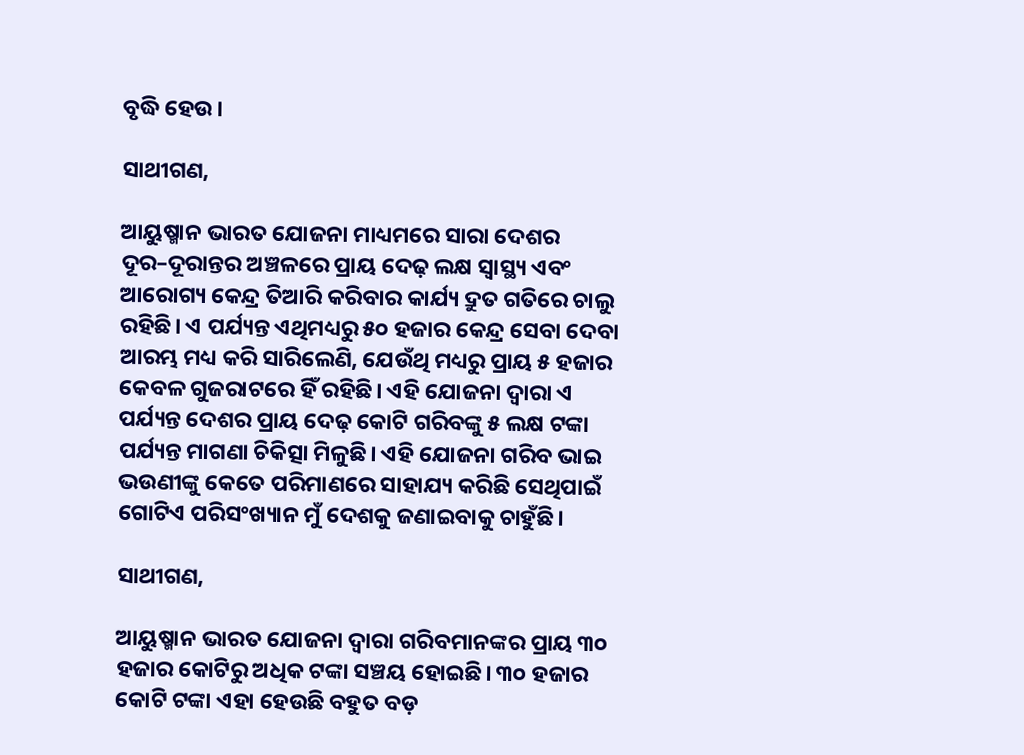ବୃଦ୍ଧି ହେଉ।

ସାଥୀଗଣ,

ଆୟୁଷ୍ମାନ ଭାରତ ଯୋଜନା ମାଧ୍ୟମରେ ସାରା ଦେଶର ଦୂର–ଦୂରାନ୍ତର ଅଞ୍ଚଳରେ ପ୍ରାୟ ଦେଢ଼ ଲକ୍ଷ ସ୍ୱାସ୍ଥ୍ୟ ଏବଂ ଆରୋଗ୍ୟ କେନ୍ଦ୍ର ତିଆରି କରିବାର କାର୍ଯ୍ୟ ଦ୍ରୁତ ଗତିରେ ଚାଲୁ ରହିଛି। ଏ ପର୍ଯ୍ୟନ୍ତ ଏଥିମଧ୍ୟରୁ ୫୦ ହଜାର କେନ୍ଦ୍ର ସେବା ଦେବା ଆରମ୍ଭ ମଧ୍ୟ କରି ସାରିଲେଣି, ଯେଉଁଥି ମଧ୍ୟରୁ ପ୍ରାୟ ୫ ହଜାର କେବଳ ଗୁଜରାଟରେ ହିଁ ରହିଛି। ଏହି ଯୋଜନା ଦ୍ୱାରା ଏ ପର୍ଯ୍ୟନ୍ତ ଦେଶର ପ୍ରାୟ ଦେଢ଼ କୋଟି ଗରିବଙ୍କୁ ୫ ଲକ୍ଷ ଟଙ୍କା ପର୍ଯ୍ୟନ୍ତ ମାଗଣା ଚିକିତ୍ସା ମିଳୁଛି। ଏହି ଯୋଜନା ଗରିବ ଭାଇ ଭଉଣୀଙ୍କୁ କେତେ ପରିମାଣରେ ସାହାଯ୍ୟ କରିଛି ସେଥିପାଇଁ ଗୋଟିଏ ପରିସଂଖ୍ୟାନ ମୁଁ ଦେଶକୁ ଜଣାଇବାକୁ ଚାହୁଁଛି।

ସାଥୀଗଣ,

ଆୟୁଷ୍ମାନ ଭାରତ ଯୋଜନା ଦ୍ୱାରା ଗରିବମାନଙ୍କର ପ୍ରାୟ ୩୦ ହଜାର କୋଟିରୁ ଅଧିକ ଟଙ୍କା ସଞ୍ଚୟ ହୋଇଛି। ୩୦ ହଜାର କୋଟି ଟଙ୍କା ଏହା ହେଉଛି ବହୁତ ବଡ଼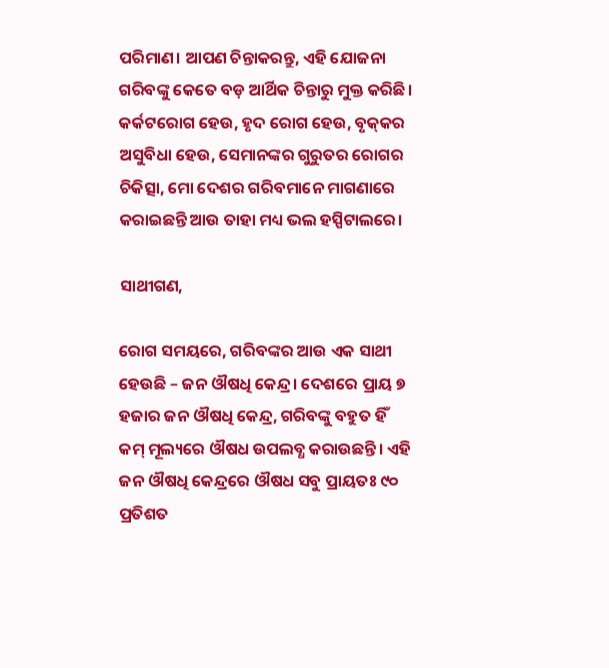ପରିମାଣ। ଆପଣ ଚିନ୍ତାକରନ୍ତୁ, ଏହି ଯୋଜନା ଗରିବଙ୍କୁ କେତେ ବଡ଼ ଆର୍ଥିକ ଚିନ୍ତାରୁ ମୁକ୍ତ କରିଛି। କର୍କଟରୋଗ ହେଉ, ହୃଦ ରୋଗ ହେଉ, ବୃକ୍‍କର ଅସୁବିଧା ହେଉ, ସେମାନଙ୍କର ଗୁରୁତର ରୋଗର ଚିକିତ୍ସା, ମୋ ଦେଶର ଗରିବମାନେ ମାଗଣାରେ କରାଇଛନ୍ତି ଆଉ ତାହା ମଧ୍ୟ ଭଲ ହସ୍ପିଟାଲରେ।

ସାଥୀଗଣ,

ରୋଗ ସମୟରେ, ଗରିବଙ୍କର ଆଉ ଏକ ସାଥୀ ହେଉଛି – ଜନ ଔଷଧି କେନ୍ଦ୍ର। ଦେଶରେ ପ୍ରାୟ ୭ ହଜାର ଜନ ଔଷଧି କେନ୍ଦ୍ର, ଗରିବଙ୍କୁ ବହୁତ ହିଁ କମ୍‍ ମୂଲ୍ୟରେ ଔଷଧ ଉପଲବ୍ଧ କରାଉଛନ୍ତି। ଏହି ଜନ ଔଷଧି କେନ୍ଦ୍ରରେ ଔଷଧ ସବୁ ପ୍ରାୟତଃ ୯୦ ପ୍ରତିଶତ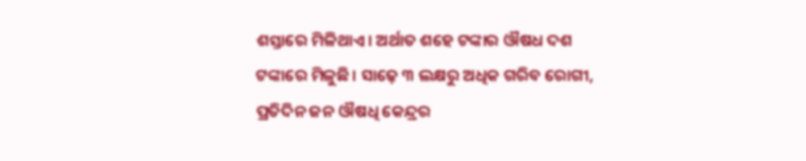ଶସ୍ତାରେ ମିଳିଥାଏ। ଅର୍ଥାତ ଶହେ ଟଙ୍କାର ଔଷଧ ଦଶ ଟଙ୍କାରେ ମିଳୁଛି। ସାଢ଼େ ୩ ଲକ୍ଷରୁ ଅଧିକ ଗରିବ ରୋଗୀ, ପ୍ରତିଦିନ ଜନ ଔଷଧି କେନ୍ଦ୍ରର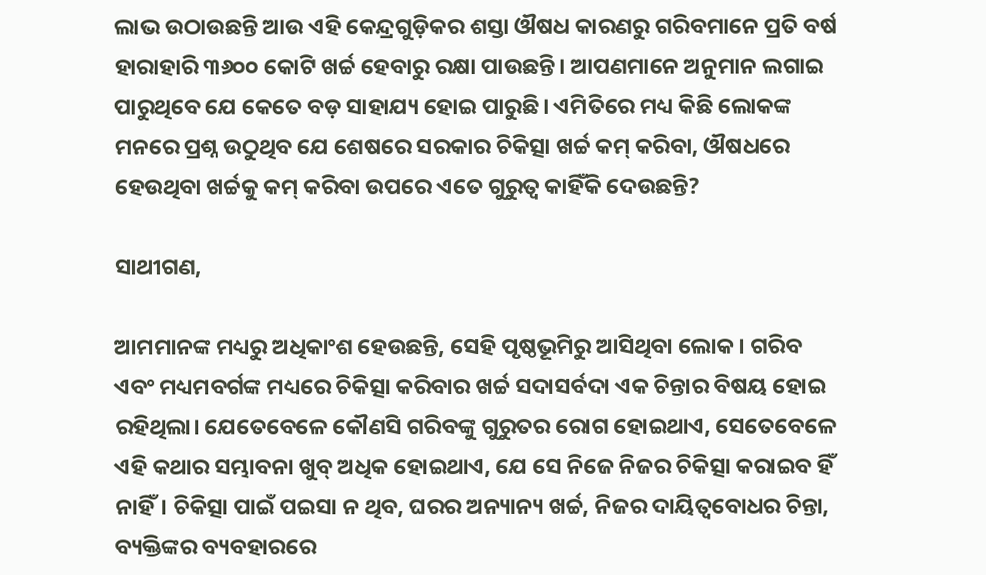ଲାଭ ଉଠାଉଛନ୍ତି ଆଉ ଏହି କେନ୍ଦ୍ରଗୁଡ଼ିକର ଶସ୍ତା ଔଷଧ କାରଣରୁ ଗରିବମାନେ ପ୍ରତି ବର୍ଷ ହାରାହାରି ୩୬୦୦ କୋଟି ଖର୍ଚ୍ଚ ହେବାରୁ ରକ୍ଷା ପାଉଛନ୍ତି। ଆପଣମାନେ ଅନୁମାନ ଲଗାଇ ପାରୁଥିବେ ଯେ କେତେ ବଡ଼ ସାହାଯ୍ୟ ହୋଇ ପାରୁଛି। ଏମିତିରେ ମଧ୍ୟ କିଛି ଲୋକଙ୍କ ମନରେ ପ୍ରଶ୍ନ ଉଠୁଥିବ ଯେ ଶେଷରେ ସରକାର ଚିକିତ୍ସା ଖର୍ଚ୍ଚ କମ୍‍ କରିବା, ଔଷଧରେ ହେଉଥିବା ଖର୍ଚ୍ଚକୁ କମ୍‍ କରିବା ଉପରେ ଏତେ ଗୁରୁତ୍ୱ କାହିଁକି ଦେଉଛନ୍ତି?

ସାଥୀଗଣ,

ଆମମାନଙ୍କ ମଧ୍ୟରୁ ଅଧିକାଂଶ ହେଉଛନ୍ତି, ସେହି ପୃଷ୍ଠଭୂମିରୁ ଆସିଥିବା ଲୋକ। ଗରିବ ଏବଂ ମଧ୍ୟମବର୍ଗଙ୍କ ମଧ୍ୟରେ ଚିକିତ୍ସା କରିବାର ଖର୍ଚ୍ଚ ସଦାସର୍ବଦା ଏକ ଚିନ୍ତାର ବିଷୟ ହୋଇ ରହିଥିଲା। ଯେତେବେଳେ କୌଣସି ଗରିବଙ୍କୁ ଗୁରୁତର ରୋଗ ହୋଇଥାଏ, ସେତେବେଳେ ଏହି କଥାର ସମ୍ଭାବନା ଖୁବ୍‍ ଅଧିକ ହୋଇଥାଏ, ଯେ ସେ ନିଜେ ନିଜର ଚିକିତ୍ସା କରାଇବ ହିଁ ନାହିଁ। ଚିକିତ୍ସା ପାଇଁ ପଇସା ନ ଥିବ, ଘରର ଅନ୍ୟାନ୍ୟ ଖର୍ଚ୍ଚ, ନିଜର ଦାୟିତ୍ୱବୋଧର ଚିନ୍ତା, ବ୍ୟକ୍ତିଙ୍କର ବ୍ୟବହାରରେ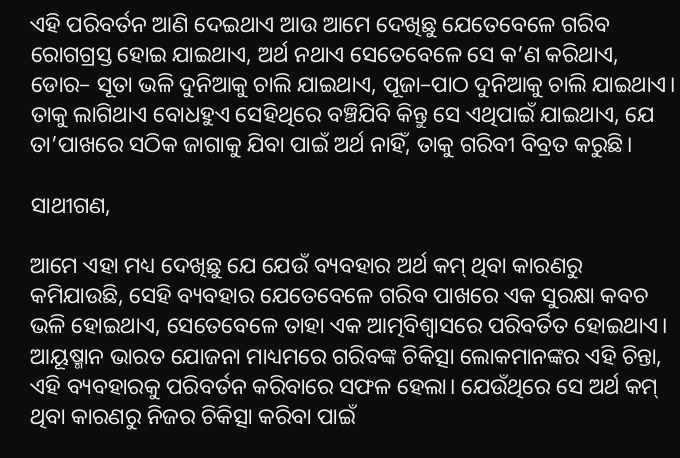ଏହି ପରିବର୍ତନ ଆଣି ଦେଇଥାଏ ଆଉ ଆମେ ଦେଖିଛୁ ଯେତେବେଳେ ଗରିବ ରୋଗଗ୍ରସ୍ତ ହୋଇ ଯାଇଥାଏ, ଅର୍ଥ ନଥାଏ ସେତେବେଳେ ସେ କ’ଣ କରିଥାଏ, ଡୋର– ସୂତା ଭଳି ଦୁନିଆକୁ ଚାଲି ଯାଇଥାଏ, ପୂଜା–ପାଠ ଦୁନିଆକୁ ଚାଲି ଯାଇଥାଏ। ତାକୁ ଲାଗିଥାଏ ବୋଧହୁଏ ସେହିଥିରେ ବଞ୍ଚିଯିବି କିନ୍ତୁ ସେ ଏଥିପାଇଁ ଯାଇଥାଏ, ଯେ ତା’ପାଖରେ ସଠିକ ଜାଗାକୁ ଯିବା ପାଇଁ ଅର୍ଥ ନାହିଁ, ତାକୁ ଗରିବୀ ବିବ୍ରତ କରୁଛି।

ସାଥୀଗଣ,

ଆମେ ଏହା ମଧ୍ୟ ଦେଖିଛୁ ଯେ ଯେଉଁ ବ୍ୟବହାର ଅର୍ଥ କମ୍‍ ଥିବା କାରଣରୁ କମିଯାଉଛି, ସେହି ବ୍ୟବହାର ଯେତେବେଳେ ଗରିବ ପାଖରେ ଏକ ସୁରକ୍ଷା କବଚ ଭଳି ହୋଇଥାଏ, ସେତେବେଳେ ତାହା ଏକ ଆତ୍ମବିଶ୍ୱାସରେ ପରିବର୍ତିତ ହୋଇଥାଏ। ଆୟୂଷ୍ମାନ ଭାରତ ଯୋଜନା ମାଧ୍ୟମରେ ଗରିବଙ୍କ ଚିକିତ୍ସା ଲୋକମାନଙ୍କର ଏହି ଚିନ୍ତା, ଏହି ବ୍ୟବହାରକୁ ପରିବର୍ତନ କରିବାରେ ସଫଳ ହେଲା। ଯେଉଁଥିରେ ସେ ଅର୍ଥ କମ୍‍ ଥିବା କାରଣରୁ ନିଜର ଚିକିତ୍ସା କରିବା ପାଇଁ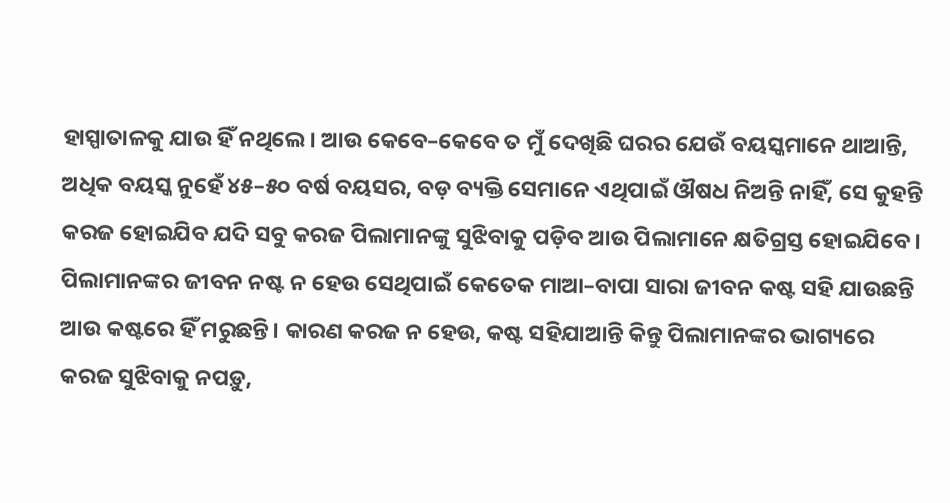ହାସ୍ପାତାଳକୁ ଯାଉ ହିଁ ନଥିଲେ। ଆଉ କେବେ–କେବେ ତ ମୁଁ ଦେଖିଛି ଘରର ଯେଉଁ ବୟସ୍କମାନେ ଥାଆନ୍ତି, ଅଧିକ ବୟସ୍କ ନୁହେଁ ୪୫–୫୦ ବର୍ଷ ବୟସର, ବଡ଼ ବ୍ୟକ୍ତି ସେମାନେ ଏଥିପାଇଁ ଔଷଧ ନିଅନ୍ତି ନାହିଁ, ସେ କୁହନ୍ତି କରଜ ହୋଇଯିବ ଯଦି ସବୁ କରଜ ପିଲାମାନଙ୍କୁ ସୁଝିବାକୁ ପଡ଼ିବ ଆଉ ପିଲାମାନେ କ୍ଷତିଗ୍ରସ୍ତ ହୋଇଯିବେ। ପିଲାମାନଙ୍କର ଜୀବନ ନଷ୍ଟ ନ ହେଉ ସେଥିପାଇଁ କେତେକ ମାଆ–ବାପା ସାରା ଜୀବନ କଷ୍ଟ ସହି ଯାଉଛନ୍ତି ଆଉ କଷ୍ଟରେ ହିଁ ମରୁଛନ୍ତି। କାରଣ କରଜ ନ ହେଉ, କଷ୍ଟ ସହିଯାଆନ୍ତି କିନ୍ତୁ ପିଲାମାନଙ୍କର ଭାଗ୍ୟରେ କରଜ ସୁଝିବାକୁ ନପଡ଼ୁ,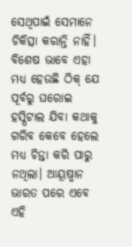ସେଥିପାଇଁ ସେମାନେ ଚିକିତ୍ସା କରାନ୍ତି ନାହିଁ। ବିଶେଷ ଭାବେ ଏହା ମଧ୍ୟ ହେଉଛି ଠିକ୍‍ ଯେ ପୂର୍ବରୁ ଘରୋଇ ହସ୍ପିଟାଲ ଯିବା କଥାକୁ ଗରିବ କେବେ ହେଲେ ମଧ୍ୟ ଚିନ୍ତା କରି ପାରୁ ନଥିଲା। ଆୟୂଷ୍ମାନ ଭାରତ ପରେ ଏବେ ଏହି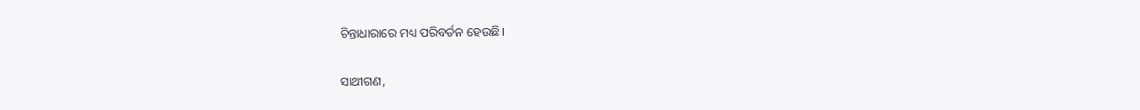ଚିନ୍ତାଧାରାରେ ମଧ୍ୟ ପରିବର୍ତନ ହେଉଛି।

ସାଥୀଗଣ,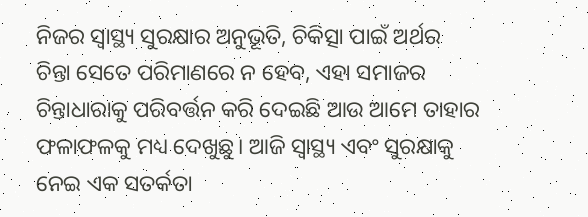ନିଜର ସ୍ୱାସ୍ଥ୍ୟ ସୁରକ୍ଷାର ଅନୁଭୂତି, ଚିକିତ୍ସା ପାଇଁ ଅର୍ଥର ଚିନ୍ତା ସେତେ ପରିମାଣରେ ନ ହେବ, ଏହା ସମାଜର ଚିନ୍ତାଧାରାକୁ ପରିବର୍ତ୍ତନ କରି ଦେଇଛି ଆଉ ଆମେ ତାହାର ଫଳାଫଳକୁ ମଧ୍ୟ ଦେଖୁଛୁ। ଆଜି ସ୍ୱାସ୍ଥ୍ୟ ଏବଂ ସୁରକ୍ଷାକୁ ନେଇ ଏକ ସତର୍କତା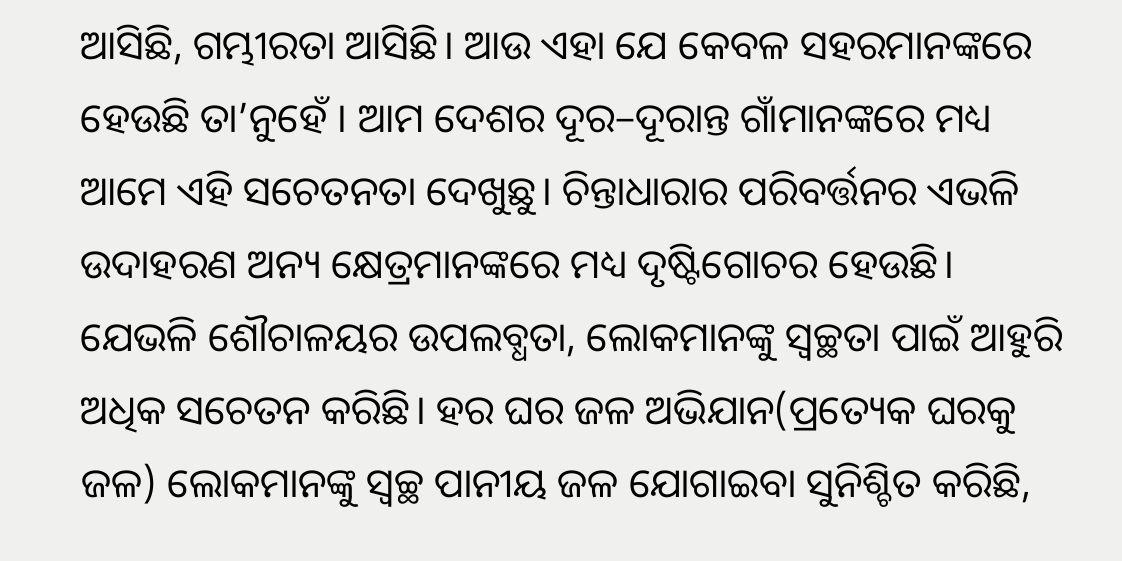ଆସିଛି, ଗମ୍ଭୀରତା ଆସିଛି। ଆଉ ଏହା ଯେ କେବଳ ସହରମାନଙ୍କରେ ହେଉଛି ତା’ନୁହେଁ । ଆମ ଦେଶର ଦୂର–ଦୂରାନ୍ତ ଗାଁମାନଙ୍କରେ ମଧ୍ୟ ଆମେ ଏହି ସଚେତନତା ଦେଖୁଛୁ। ଚିନ୍ତାଧାରାର ପରିବର୍ତ୍ତନର ଏଭଳି ଉଦାହରଣ ଅନ୍ୟ କ୍ଷେତ୍ରମାନଙ୍କରେ ମଧ୍ୟ ଦୃଷ୍ଟିଗୋଚର ହେଉଛି। ଯେଭଳି ଶୌଚାଳୟର ଉପଲବ୍ଧତା, ଲୋକମାନଙ୍କୁ ସ୍ୱଚ୍ଛତା ପାଇଁ ଆହୁରି ଅଧିକ ସଚେତନ କରିଛି। ହର ଘର ଜଳ ଅଭିଯାନ(ପ୍ରତ୍ୟେକ ଘରକୁ ଜଳ) ଲୋକମାନଙ୍କୁ ସ୍ୱଚ୍ଛ ପାନୀୟ ଜଳ ଯୋଗାଇବା ସୁନିଶ୍ଚିତ କରିଛି,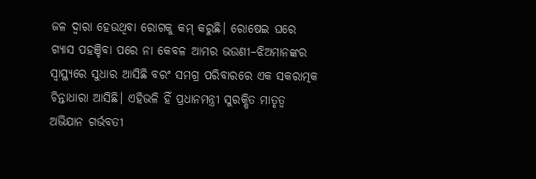ଜଳ ଦ୍ୱାରା ହେଉଥିବା ରୋଗକୁ କମ୍‍ କରୁଛି। ରୋଷେଇ ଘରେ ଗ୍ୟାସ ପହଞ୍ଚିବା ପରେ ନା କେବଳ ଆମର ଭଉଣୀ–ଝିଅମାନଙ୍କର ସ୍ୱାସ୍ଥ୍ୟରେ ସୁଧାର ଆସିଛି ବରଂ ସମଗ୍ର ପରିବାରରେ ଏକ ସକରାତ୍ମକ ଚିନ୍ତାଧାରା ଆସିଛି। ଏହିଭଳି ହିଁ ପ୍ରଧାନମନ୍ତ୍ରୀ ସୁରକ୍ଷିତ ମାତୃତ୍ୱ ଅଭିଯାନ ଗର୍ଭବତୀ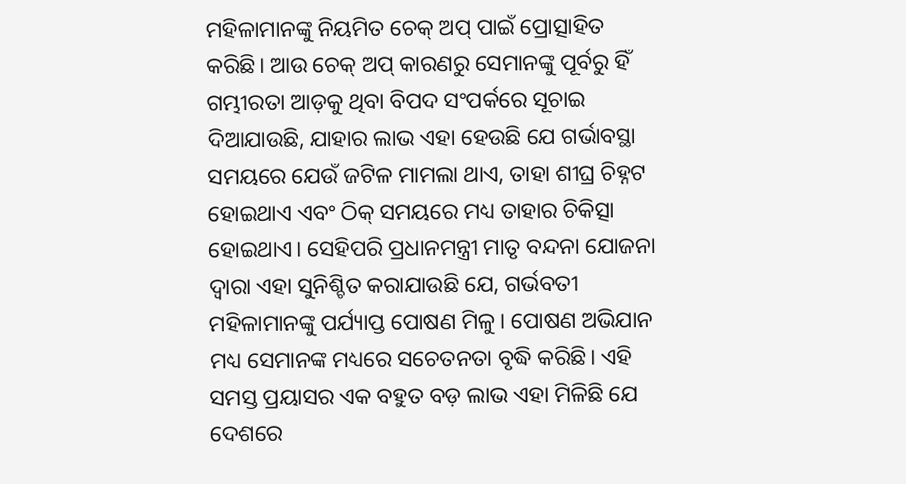ମହିଳାମାନଙ୍କୁ ନିୟମିତ ଚେକ୍‍ ଅପ୍‍ ପାଇଁ ପ୍ରୋତ୍ସାହିତ କରିଛି। ଆଉ ଚେକ୍‍ ଅପ୍‍ କାରଣରୁ ସେମାନଙ୍କୁ ପୂର୍ବରୁ ହିଁ ଗମ୍ଭୀରତା ଆଡ଼କୁ ଥିବା ବିପଦ ସଂପର୍କରେ ସୂଚାଇ ଦିଆଯାଉଛି, ଯାହାର ଲାଭ ଏହା ହେଉଛି ଯେ ଗର୍ଭାବସ୍ଥା ସମୟରେ ଯେଉଁ ଜଟିଳ ମାମଲା ଥାଏ, ତାହା ଶୀଘ୍ର ଚିହ୍ନଟ ହୋଇଥାଏ ଏବଂ ଠିକ୍‍ ସମୟରେ ମଧ୍ୟ ତାହାର ଚିକିତ୍ସା ହୋଇଥାଏ। ସେହିପରି ପ୍ରଧାନମନ୍ତ୍ରୀ ମାତୃ ବନ୍ଦନା ଯୋଜନା ଦ୍ୱାରା ଏହା ସୁନିଶ୍ଚିତ କରାଯାଉଛି ଯେ, ଗର୍ଭବତୀ ମହିଳାମାନଙ୍କୁ ପର୍ଯ୍ୟାପ୍ତ ପୋଷଣ ମିଳୁ। ପୋଷଣ ଅଭିଯାନ ମଧ୍ୟ ସେମାନଙ୍କ ମଧ୍ୟରେ ସଚେତନତା ବୃଦ୍ଧି କରିଛି। ଏହି ସମସ୍ତ ପ୍ରୟାସର ଏକ ବହୁତ ବଡ଼ ଲାଭ ଏହା ମିଳିଛି ଯେ ଦେଶରେ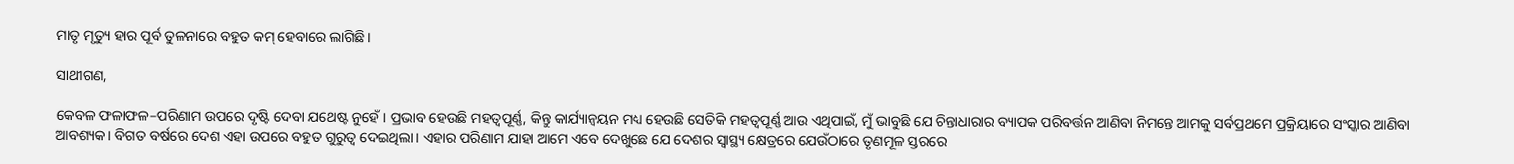ମାତୃ ମୃତ୍ୟୁ ହାର ପୂର୍ବ ତୁଳନାରେ ବହୁତ କମ୍‍ ହେବାରେ ଲାଗିଛି।

ସାଥୀଗଣ,

କେବଳ ଫଳାଫଳ–ପରିଣାମ ଉପରେ ଦୃଷ୍ଟି ଦେବା ଯଥେଷ୍ଟ ନୁହେଁ। ପ୍ରଭାବ ହେଉଛି ମହତ୍ୱପୂର୍ଣ୍ଣ, କିନ୍ତୁ କାର୍ଯ୍ୟାନ୍ୱୟନ ମଧ୍ୟ ହେଉଛି ସେତିକି ମହତ୍ୱପୂର୍ଣ୍ଣ ଆଉ ଏଥିପାଇଁ, ମୁଁ ଭାବୁଛି ଯେ ଚିନ୍ତାଧାରାର ବ୍ୟାପକ ପରିବର୍ତ୍ତନ ଆଣିବା ନିମନ୍ତେ ଆମକୁ ସର୍ବପ୍ରଥମେ ପ୍ରକ୍ରିୟାରେ ସଂସ୍କାର ଆଣିବା ଆବଶ୍ୟକ। ବିଗତ ବର୍ଷରେ ଦେଶ ଏହା ଉପରେ ବହୁତ ଗୁରୁତ୍ୱ ଦେଇଥିଲା। ଏହାର ପରିଣାମ ଯାହା ଆମେ ଏବେ ଦେଖୁଛେ ଯେ ଦେଶର ସ୍ୱାସ୍ଥ୍ୟ କ୍ଷେତ୍ରରେ ଯେଉଁଠାରେ ତୃଣମୂଳ ସ୍ତରରେ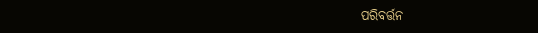ପରିବର୍ତ୍ତନ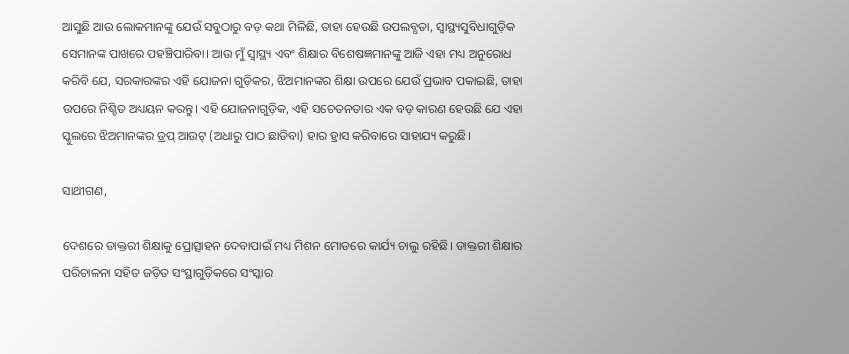ଆସୁଛି ଆଉ ଲୋକମାନଙ୍କୁ ଯେଉଁ ସବୁଠାରୁ ବଡ଼ କଥା ମିଳିଛି, ତାହା ହେଉଛି ଉପଲବ୍ଧତା, ସ୍ୱାସ୍ଥ୍ୟସୁବିଧାଗୁଡ଼ିକ ସେମାନଙ୍କ ପାଖରେ ପହଞ୍ଚିପାରିବା। ଆଉ ମୁଁ ସ୍ୱାସ୍ଥ୍ୟ ଏବଂ ଶିକ୍ଷାର ବିଶେଷଜ୍ଞମାନଙ୍କୁ ଆଜି ଏହା ମଧ୍ୟ ଅନୁରୋଧ କରିବି ଯେ, ସରକାରଙ୍କର ଏହି ଯୋଜନା ଗୁଡ଼ିକର, ଝିଅମାନଙ୍କର ଶିକ୍ଷା ଉପରେ ଯେଉଁ ପ୍ରଭାବ ପକାଇଛି, ତାହା ଉପରେ ନିଶ୍ଚିତ ଅଧ୍ୟୟନ କରନ୍ତୁ। ଏହି ଯୋଜନାଗୁଡ଼ିକ, ଏହି ସଚେତନତାର ଏକ ବଡ଼ କାରଣ ହେଉଛି ଯେ ଏହା ସ୍କୁଲରେ ଝିଅମାନଙ୍କର ଡ୍ରପ୍‍ ଆଉଟ୍‍ (ଅଧାରୁ ପାଠ ଛାଡିବା) ହାର ହ୍ରାସ କରିବାରେ ସାହାଯ୍ୟ କରୁଛି।

ସାଥୀଗଣ,

ଦେଶରେ ଡାକ୍ତରୀ ଶିକ୍ଷାକୁ ପ୍ରୋତ୍ସାହନ ଦେବାପାଇଁ ମଧ୍ୟ ମିଶନ ମୋଡରେ କାର୍ଯ୍ୟ ଚାଲୁ ରହିଛି। ଡାକ୍ତରୀ ଶିକ୍ଷାର ପରିଚାଳନା ସହିତ ଜଡ଼ିତ ସଂସ୍ଥାଗୁଡ଼ିକରେ ସଂସ୍କାର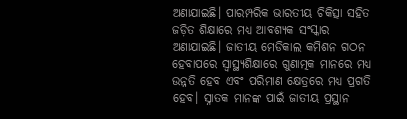ଅଣାଯାଇଛି। ପାରମ୍ପରିକ ଭାରତୀୟ ଚିକିତ୍ସା ସହିତ ଜଡ଼ିତ ଶିକ୍ଷାରେ ମଧ୍ୟ ଆବଶ୍ୟକ ସଂସ୍କାର ଅଣାଯାଇଛି। ଜାତୀୟ ମେଡିକାଲ କମିଶନ ଗଠନ ହେବାପରେ ସ୍ୱାସ୍ଥ୍ୟଶିକ୍ଷାରେ ଗୁଣାତ୍ମକ ମାନରେ ମଧ୍ୟ ଉନ୍ନତି ହେବ ଏବଂ ପରିମାଣ କ୍ଷେତ୍ରରେ ମଧ୍ୟ ପ୍ରଗତି ହେବ। ସ୍ନାତକ ମାନଙ୍କ ପାଇଁ ଜାତୀୟ ପ୍ରସ୍ଥାନ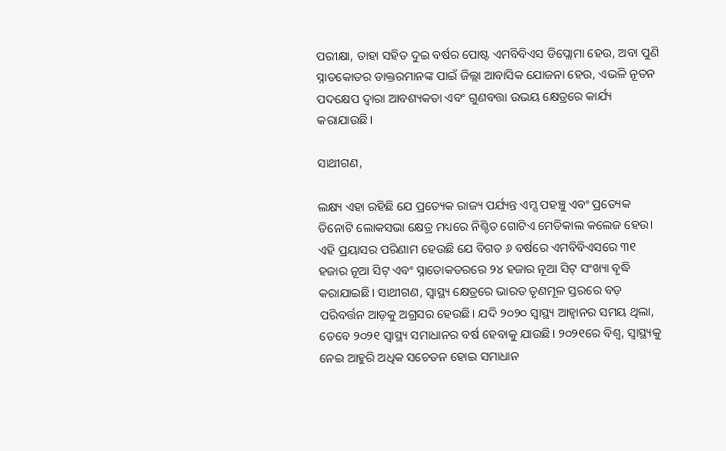ପରୀକ୍ଷା, ତାହା ସହିତ ଦୁଇ ବର୍ଷର ପୋଷ୍ଟ ଏମବିବିଏସ ଡିପ୍ଲୋମା ହେଉ, ଅବା ପୁଣି ସ୍ନାତକୋତର ଡାକ୍ତରମାନଙ୍କ ପାଇଁ ଜିଲ୍ଲା ଆବାସିକ ଯୋଜନା ହେଉ, ଏଭଳି ନୂତନ ପଦକ୍ଷେପ ଦ୍ୱାରା ଆବଶ୍ୟକତା ଏବଂ ଗୁଣବତ୍ତା ଉଭୟ କ୍ଷେତ୍ରରେ କାର୍ଯ୍ୟ କରାଯାଉଛି।

ସାଥୀଗଣ,

ଲକ୍ଷ୍ୟ ଏହା ରହିଛି ଯେ ପ୍ରତ୍ୟେକ ରାଜ୍ୟ ପର୍ଯ୍ୟନ୍ତ ଏମ୍ସ ପହଞ୍ଚୁ ଏବଂ ପ୍ରତ୍ୟେକ ତିନୋଟି ଲୋକସଭା କ୍ଷେତ୍ର ମଧ୍ୟରେ ନିଶ୍ଚିତ ଗୋଟିଏ ମେଡିକାଲ କଲେଜ ହେଉ। ଏହି ପ୍ରୟାସର ପରିଣାମ ହେଉଛି ଯେ ବିଗତ ୬ ବର୍ଷରେ ଏମବିବିଏସରେ ୩୧ ହଜାର ନୂଆ ସିଟ୍‍ ଏବଂ ସ୍ନାତୋକତରରେ ୨୪ ହଜାର ନୂଆ ସିଟ୍‍ ସଂଖ୍ୟା ବୃଦ୍ଧି କରାଯାଇଛି। ସାଥୀଗଣ, ସ୍ୱାସ୍ଥ୍ୟ କ୍ଷେତ୍ରରେ ଭାରତ ତୃଣମୂଳ ସ୍ତରରେ ବଡ଼ ପରିବର୍ତ୍ତନ ଆଡ଼କୁ ଅଗ୍ରସର ହେଉଛି। ଯଦି ୨୦୨୦ ସ୍ୱାସ୍ଥ୍ୟ ଆହ୍ୱାନର ସମୟ ଥିଲା, ତେବେ ୨୦୨୧ ସ୍ୱାସ୍ଥ୍ୟ ସମାଧାନର ବର୍ଷ ହେବାକୁ ଯାଉଛି। ୨୦୨୧ରେ ବିଶ୍ୱ, ସ୍ୱାସ୍ଥ୍ୟକୁ ନେଇ ଆହୁରି ଅଧିକ ସଚେତନ ହୋଇ ସମାଧାନ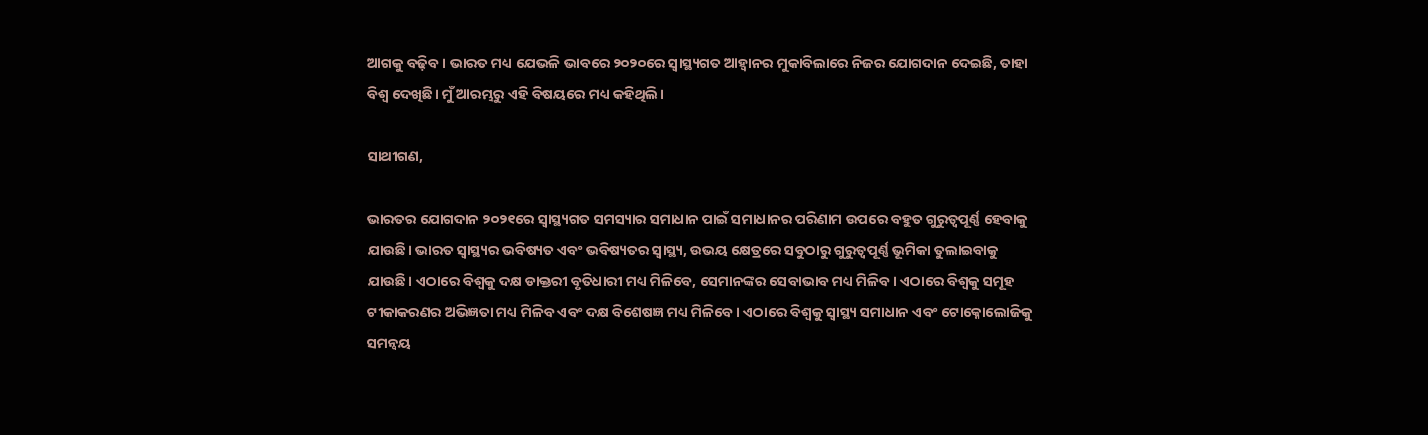ଆଗକୁ ବଢ଼ିବ। ଭାରତ ମଧ୍ୟ ଯେଭଳି ଭାବରେ ୨୦୨୦ରେ ସ୍ୱାସ୍ଥ୍ୟଗତ ଆହ୍ୱାନର ମୁକାବିଲାରେ ନିଜର ଯୋଗଦାନ ଦେଇଛି, ତାହା ବିଶ୍ୱ ଦେଖିଛି। ମୁଁ ଆରମ୍ଭରୁ ଏହି ବିଷୟରେ ମଧ୍ୟ କହିଥିଲି।

ସାଥୀଗଣ,

ଭାରତର ଯୋଗଦାନ ୨୦୨୧ରେ ସ୍ୱାସ୍ଥ୍ୟଗତ ସମସ୍ୟାର ସମାଧାନ ପାଇଁ ସମାଧାନର ପରିଣାମ ଉପରେ ବହୁତ ଗୁରୁତ୍ୱପୂର୍ଣ୍ଣ ହେବାକୁ ଯାଉଛି। ଭାରତ ସ୍ୱାସ୍ଥ୍ୟର ଭବିଷ୍ୟତ ଏବଂ ଭବିଷ୍ୟତର ସ୍ୱାସ୍ଥ୍ୟ, ଉଭୟ କ୍ଷେତ୍ରରେ ସବୁଠାରୁ ଗୁରୁତ୍ୱପୂର୍ଣ୍ଣ ଭୂମିକା ତୁଲାଇବାକୁ ଯାଉଛି। ଏଠାରେ ବିଶ୍ୱକୁ ଦକ୍ଷ ଡାକ୍ତରୀ ବୃତିଧାରୀ ମଧ୍ୟ ମିଳିବେ, ସେମାନଙ୍କର ସେବାଭାବ ମଧ୍ୟ ମିଳିବ। ଏଠାରେ ବିଶ୍ୱକୁ ସମୂହ ଟୀକାକରଣର ଅଭିଜ୍ଞତା ମଧ୍ୟ ମିଳିବ ଏବଂ ଦକ୍ଷ ବିଶେଷଜ୍ଞ ମଧ୍ୟ ମିଳିବେ। ଏଠାରେ ବିଶ୍ୱକୁ ସ୍ୱାସ୍ଥ୍ୟ ସମାଧାନ ଏବଂ ଟୋକ୍ନୋଲୋଜିକୁ ସମନ୍ୱୟ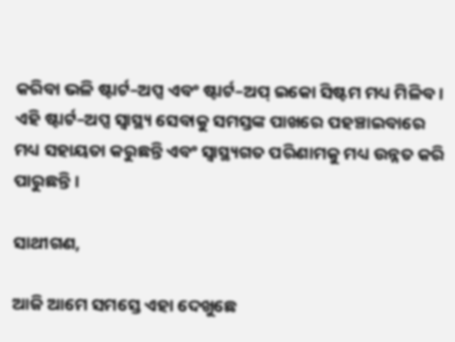କରିବା ଭଳି ଷ୍ଟାର୍ଟ–ଅପ୍ସ ଏବଂ ଷ୍ଟାର୍ଟ–ଅପ୍‍ ଇକୋ ସିଷ୍ଟମ ମଧ୍ୟ ମିଳିବ। ଏହି ଷ୍ଟାର୍ଟ–ଅପ୍ସ ସ୍ୱାସ୍ଥ୍ୟ ସେବାକୁ ସମସ୍ତଙ୍କ ପାଖରେ ପହଞ୍ଚାଇବାରେ ମଧ୍ୟ ସହାୟତା କରୁଛନ୍ତି ଏବଂ ସ୍ୱାସ୍ଥ୍ୟଗତ ପରିଣାମକୁ ମଧ୍ୟ ଉନ୍ନତ କରି ପାରୁଛନ୍ତି।

ସାଥୀଗଣ,

ଆଜି ଆମେ ସମସ୍ତେ ଏହା ଦେଖୁଛେ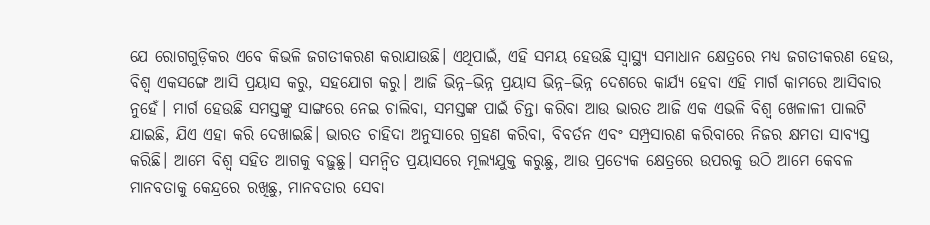ଯେ ରୋଗଗୁଡ଼ିକର ଏବେ କିଭଳି ଜଗତୀକରଣ କରାଯାଉଛି। ଏଥିପାଇଁ, ଏହି ସମୟ ହେଉଛି ସ୍ୱାସ୍ଥ୍ୟ ସମାଧାନ କ୍ଷେତ୍ରରେ ମଧ୍ୟ ଜଗତୀକରଣ ହେଉ, ବିଶ୍ୱ ଏକସଙ୍ଗେ ଆସି ପ୍ରୟାସ କରୁ, ସହଯୋଗ କରୁ। ଆଜି ଭିନ୍ନ–ଭିନ୍ନ ପ୍ରୟାସ ଭିନ୍ନ–ଭିନ୍ନ ଦେଶରେ କାର୍ଯ୍ୟ ହେବା ଏହି ମାର୍ଗ କାମରେ ଆସିବାର ନୁହେଁ। ମାର୍ଗ ହେଉଛି ସମସ୍ତଙ୍କୁ ସାଙ୍ଗରେ ନେଇ ଚାଲିବା, ସମସ୍ତଙ୍କ ପାଇଁ ଚିନ୍ତା କରିବା ଆଉ ଭାରତ ଆଜି ଏକ ଏଭଳି ବିଶ୍ୱ ଖେଳାଳୀ ପାଲଟି ଯାଇଛି, ଯିଏ ଏହା କରି ଦେଖାଇଛି। ଭାରତ ଚାହିଦା ଅନୁସାରେ ଗ୍ରହଣ କରିବା, ବିବର୍ତନ ଏବଂ ସମ୍ପ୍ରସାରଣ କରିବାରେ ନିଜର କ୍ଷମତା ସାବ୍ୟସ୍ତ କରିଛି। ଆମେ ବିଶ୍ୱ ସହିତ ଆଗକୁ ବଢ଼ୁଛୁ। ସମନ୍ୱିତ ପ୍ରୟାସରେ ମୂଲ୍ୟଯୁକ୍ତ କରୁଛୁ, ଆଉ ପ୍ରତ୍ୟେକ କ୍ଷେତ୍ରରେ ଉପରକୁ ଉଠି ଆମେ କେବଳ ମାନବତାକୁ କେନ୍ଦ୍ରରେ ରଖିଛୁ, ମାନବତାର ସେବା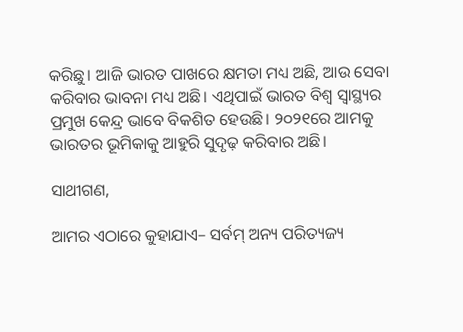କରିଛୁ। ଆଜି ଭାରତ ପାଖରେ କ୍ଷମତା ମଧ୍ୟ ଅଛି, ଆଉ ସେବା କରିବାର ଭାବନା ମଧ୍ୟ ଅଛି। ଏଥିପାଇଁ ଭାରତ ବିଶ୍ୱ ସ୍ୱାସ୍ଥ୍ୟର ପ୍ରମୁଖ କେନ୍ଦ୍ର ଭାବେ ବିକଶିତ ହେଉଛି। ୨୦୨୧ରେ ଆମକୁ ଭାରତର ଭୂମିକାକୁ ଆହୁରି ସୁଦୃଢ଼ କରିବାର ଅଛି।

ସାଥୀଗଣ,

ଆମର ଏଠାରେ କୁହାଯାଏ– ସର୍ବମ୍‍ ଅନ୍ୟ ପରିତ୍ୟଜ୍ୟ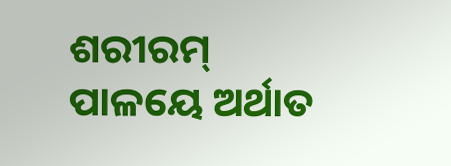ଶରୀରମ୍‍ ପାଳୟେ ଅର୍ଥାତ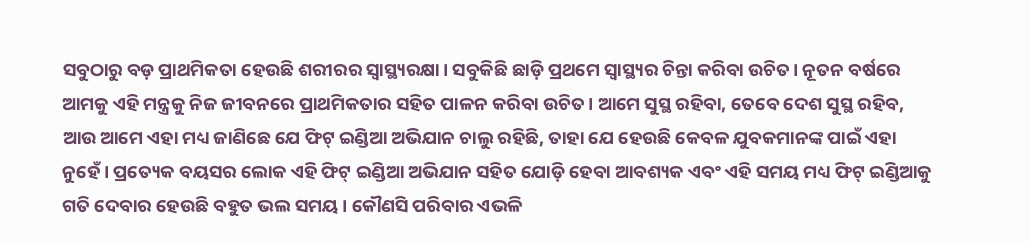ସବୁଠାରୁ ବଡ଼ ପ୍ରାଥମିକତା ହେଉଛି ଶରୀରର ସ୍ୱାସ୍ଥ୍ୟରକ୍ଷା। ସବୁକିଛି ଛାଡ଼ି ପ୍ରଥମେ ସ୍ୱାସ୍ଥ୍ୟର ଚିନ୍ତା କରିବା ଉଚିତ। ନୂତନ ବର୍ଷରେ ଆମକୁ ଏହି ମନ୍ତ୍ରକୁ ନିଜ ଜୀବନରେ ପ୍ରାଥମିକତାର ସହିତ ପାଳନ କରିବା ଉଚିତ। ଆମେ ସୁସ୍ଥ ରହିବା, ତେବେ ଦେଶ ସୁସ୍ଥ ରହିବ, ଆଉ ଆମେ ଏହା ମଧ୍ୟ ଜାଣିଛେ ଯେ ଫିଟ୍‍ ଇଣ୍ଡିଆ ଅଭିଯାନ ଚାଲୁ ରହିଛି, ତାହା ଯେ ହେଉଛି କେବଳ ଯୁବକମାନଙ୍କ ପାଇଁ ଏହା ନୁହେଁ। ପ୍ରତ୍ୟେକ ବୟସର ଲୋକ ଏହି ଫିଟ୍‍ ଇଣ୍ଡିଆ ଅଭିଯାନ ସହିତ ଯୋଡ଼ି ହେବା ଆବଶ୍ୟକ ଏବଂ ଏହି ସମୟ ମଧ୍ୟ ଫିଟ୍‍ ଇଣ୍ଡିଆକୁ ଗତି ଦେବାର ହେଉଛି ବହୁତ ଭଲ ସମୟ। କୌଣସି ପରିବାର ଏଭଳି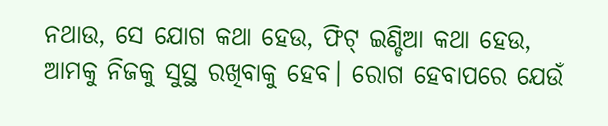ନଥାଉ, ସେ ଯୋଗ କଥା ହେଉ, ଫିଟ୍‍ ଇଣ୍ଡିଆ କଥା ହେଉ, ଆମକୁ ନିଜକୁ ସୁସ୍ଥ ରଖିବାକୁ ହେବ। ରୋଗ ହେବାପରେ ଯେଉଁ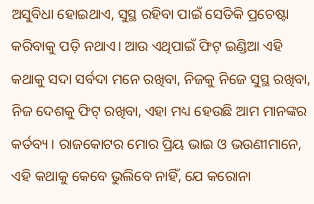ଅସୁବିଧା ହୋଇଥାଏ, ସୁସ୍ଥ ରହିବା ପାଇଁ ସେତିକି ପ୍ରଚେଷ୍ଟା କରିବାକୁ ପଡ଼ି ନଥାଏ। ଆଉ ଏଥିପାଇଁ ଫିଟ୍‍ ଇଣ୍ଡିଆ ଏହି କଥାକୁ ସଦା ସର୍ବଦା ମନେ ରଖିବା, ନିଜକୁ ନିଜେ ସୁସ୍ଥ ରଖିବା, ନିଜ ଦେଶକୁ ଫିଟ୍‍ ରଖିବା, ଏହା ମଧ୍ୟ ହେଉଛି ଆମ ମାନଙ୍କର କର୍ତବ୍ୟ। ରାଜକୋଟର ମୋର ପ୍ରିୟ ଭାଇ ଓ ଭଉଣୀମାନେ, ଏହି କଥାକୁ କେବେ ଭୁଲିବେ ନାହିଁ, ଯେ କରୋନା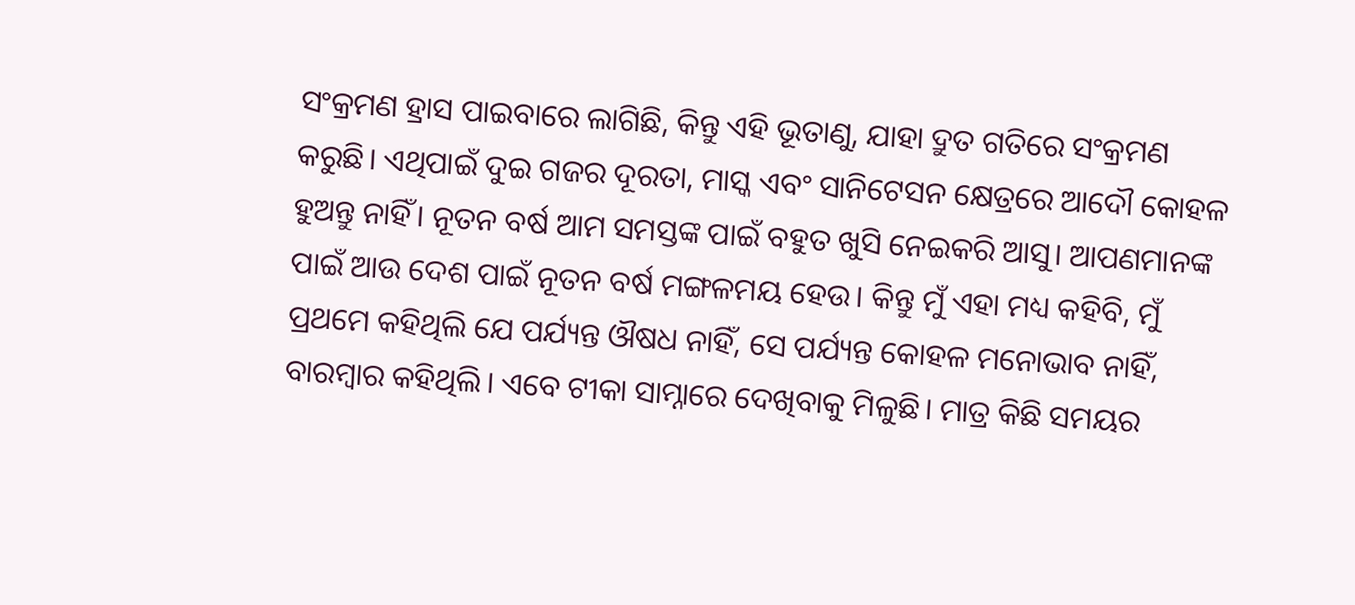ସଂକ୍ରମଣ ହ୍ରାସ ପାଇବାରେ ଲାଗିଛି, କିନ୍ତୁ ଏହି ଭୂତାଣୁ, ଯାହା ଦ୍ରୁତ ଗତିରେ ସଂକ୍ରମଣ କରୁଛି। ଏଥିପାଇଁ ଦୁଇ ଗଜର ଦୂରତା, ମାସ୍କ ଏବଂ ସାନିଟେସନ କ୍ଷେତ୍ରରେ ଆଦୌ କୋହଳ ହୁଅନ୍ତୁ ନାହିଁ। ନୂତନ ବର୍ଷ ଆମ ସମସ୍ତଙ୍କ ପାଇଁ ବହୁତ ଖୁସି ନେଇକରି ଆସୁ। ଆପଣମାନଙ୍କ ପାଇଁ ଆଉ ଦେଶ ପାଇଁ ନୂତନ ବର୍ଷ ମଙ୍ଗଳମୟ ହେଉ। କିନ୍ତୁ ମୁଁ ଏହା ମଧ୍ୟ କହିବି, ମୁଁ ପ୍ରଥମେ କହିଥିଲି ଯେ ପର୍ଯ୍ୟନ୍ତ ଔଷଧ ନାହିଁ, ସେ ପର୍ଯ୍ୟନ୍ତ କୋହଳ ମନୋଭାବ ନାହିଁ, ବାରମ୍ବାର କହିଥିଲି। ଏବେ ଟୀକା ସାମ୍ନାରେ ଦେଖିବାକୁ ମିଳୁଛି। ମାତ୍ର କିଛି ସମୟର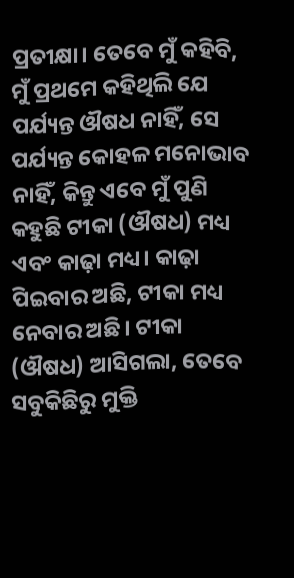ପ୍ରତୀକ୍ଷା। ତେବେ ମୁଁ କହିବି, ମୁଁ ପ୍ରଥମେ କହିଥିଲି ଯେ ପର୍ଯ୍ୟନ୍ତ ଔଷଧ ନାହିଁ, ସେ ପର୍ଯ୍ୟନ୍ତ କୋହଳ ମନୋଭାବ ନାହିଁ, କିନ୍ତୁ ଏବେ ମୁଁ ପୁଣି କହୁଛି ଟୀକା (ଔଷଧ) ମଧ୍ୟ ଏବଂ କାଢ଼ା ମଧ୍ୟ। କାଢ଼ା ପିଇବାର ଅଛି, ଟୀକା ମଧ୍ୟ ନେବାର ଅଛି। ଟୀକା (ଔଷଧ) ଆସିଗଲା, ତେବେ ସବୁକିଛିରୁ ମୁକ୍ତି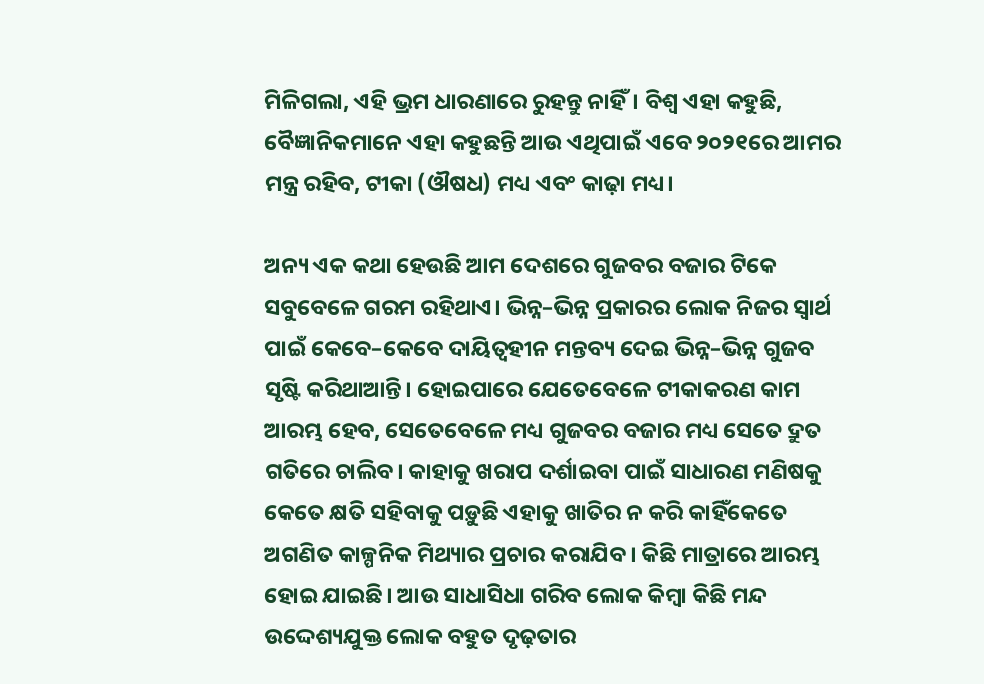ମିଳିଗଲା, ଏହି ଭ୍ରମ ଧାରଣାରେ ରୁହନ୍ତୁ ନାହିଁ। ବିଶ୍ୱ ଏହା କହୁଛି, ବୈଜ୍ଞାନିକମାନେ ଏହା କହୁଛନ୍ତି ଆଉ ଏଥିପାଇଁ ଏବେ ୨୦୨୧ରେ ଆମର ମନ୍ତ୍ର ରହିବ, ଟୀକା (ଔଷଧ) ମଧ୍ୟ ଏବଂ କାଢ଼ା ମଧ୍ୟ।

ଅନ୍ୟ ଏକ କଥା ହେଉଛି ଆମ ଦେଶରେ ଗୁଜବର ବଜାର ଟିକେ ସବୁବେଳେ ଗରମ ରହିଥାଏ। ଭିନ୍ନ–ଭିନ୍ନ ପ୍ରକାରର ଲୋକ ନିଜର ସ୍ୱାର୍ଥ ପାଇଁ କେବେ–କେବେ ଦାୟିତ୍ୱହୀନ ମନ୍ତବ୍ୟ ଦେଇ ଭିନ୍ନ–ଭିନ୍ନ ଗୁଜବ ସୃଷ୍ଟି କରିଥାଆନ୍ତି। ହୋଇପାରେ ଯେତେବେଳେ ଟୀକାକରଣ କାମ ଆରମ୍ଭ ହେବ, ସେତେବେଳେ ମଧ୍ୟ ଗୁଜବର ବଜାର ମଧ୍ୟ ସେତେ ଦ୍ରୁତ ଗତିରେ ଚାଲିବ। କାହାକୁ ଖରାପ ଦର୍ଶାଇବା ପାଇଁ ସାଧାରଣ ମଣିଷକୁ କେତେ କ୍ଷତି ସହିବାକୁ ପଡ଼ୁଛି ଏହାକୁ ଖାତିର ନ କରି କାହିଁକେତେ ଅଗଣିତ କାଳ୍ପନିକ ମିଥ୍ୟାର ପ୍ରଚାର କରାଯିବ। କିଛି ମାତ୍ରାରେ ଆରମ୍ଭ ହୋଇ ଯାଇଛି। ଆଉ ସାଧାସିଧା ଗରିବ ଲୋକ କିମ୍ବା କିଛି ମନ୍ଦ ଉଦ୍ଦେଶ୍ୟଯୁକ୍ତ ଲୋକ ବହୁତ ଦୃଢ଼ତାର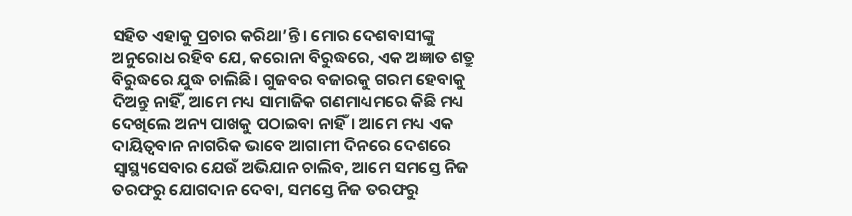ସହିତ ଏହାକୁ ପ୍ରଚାର କରିଥା’ନ୍ତି। ମୋର ଦେଶବାସୀଙ୍କୁ ଅନୁରୋଧ ରହିବ ଯେ, କରୋନା ବିରୁଦ୍ଧରେ, ଏକ ଅଜ୍ଞାତ ଶତ୍ରୁ ବିରୁଦ୍ଧରେ ଯୁଦ୍ଧ ଚାଲିଛି। ଗୁଜବର ବଜାରକୁ ଗରମ ହେବାକୁ ଦିଅନ୍ତୁ ନାହିଁ, ଆମେ ମଧ୍ୟ ସାମାଜିକ ଗଣମାଧ୍ୟମରେ କିଛି ମଧ୍ୟ ଦେଖିଲେ ଅନ୍ୟ ପାଖକୁ ପଠାଇବା ନାହିଁ। ଆମେ ମଧ୍ୟ ଏକ ଦାୟିତ୍ୱବାନ ନାଗରିକ ଭାବେ ଆଗାମୀ ଦିନରେ ଦେଶରେ ସ୍ୱାସ୍ଥ୍ୟସେବାର ଯେଉଁ ଅଭିଯାନ ଚାଲିବ, ଆମେ ସମସ୍ତେ ନିଜ ତରଫରୁ ଯୋଗଦାନ ଦେବା, ସମସ୍ତେ ନିଜ ତରଫରୁ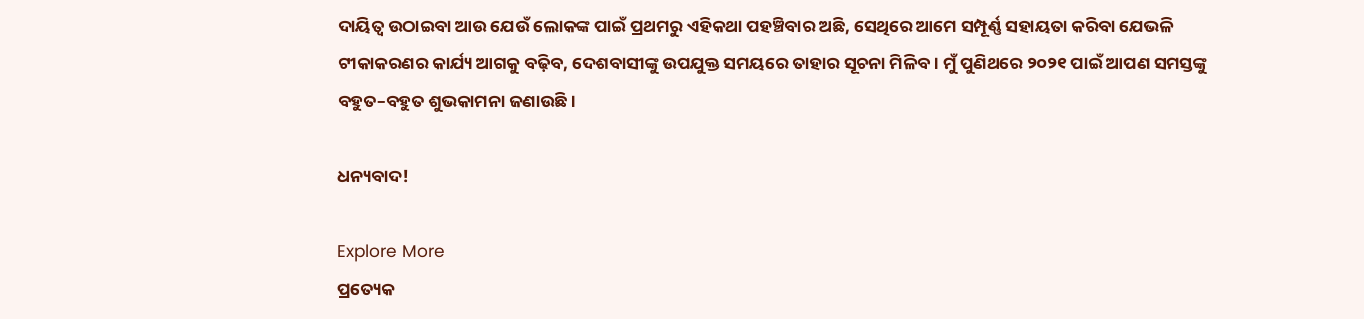ଦାୟିତ୍ୱ ଉଠାଇବା ଆଉ ଯେଉଁ ଲୋକଙ୍କ ପାଇଁ ପ୍ରଥମରୁ ଏହିକଥା ପହଞ୍ଚିବାର ଅଛି, ସେଥିରେ ଆମେ ସମ୍ପୂର୍ଣ୍ଣ ସହାୟତା କରିବା ଯେଭଳି ଟୀକାକରଣର କାର୍ଯ୍ୟ ଆଗକୁ ବଢ଼ିବ, ଦେଶବାସୀଙ୍କୁ ଉପଯୁକ୍ତ ସମୟରେ ତାହାର ସୂଚନା ମିଳିବ। ମୁଁ ପୁଣିଥରେ ୨୦୨୧ ପାଇଁ ଆପଣ ସମସ୍ତଙ୍କୁ ବହୁତ–ବହୁତ ଶୁଭକାମନା ଜଣାଉଛି।

ଧନ୍ୟବାଦ!

Explore More
ପ୍ରତ୍ୟେକ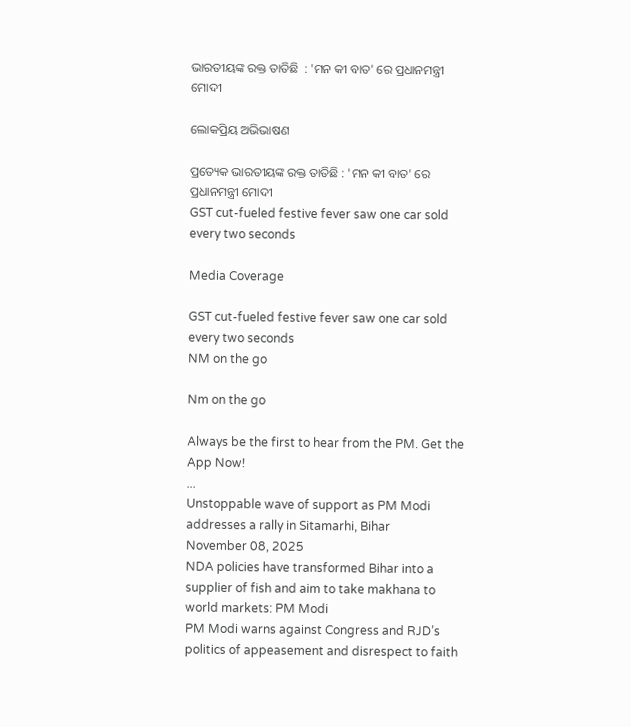ଭାରତୀୟଙ୍କ ରକ୍ତ ତାତିଛି  : 'ମନ କୀ ବାତ' ରେ ପ୍ରଧାନମନ୍ତ୍ରୀ ମୋଦୀ

ଲୋକପ୍ରିୟ ଅଭିଭାଷଣ

ପ୍ରତ୍ୟେକ ଭାରତୀୟଙ୍କ ରକ୍ତ ତାତିଛି : 'ମନ କୀ ବାତ' ରେ ପ୍ରଧାନମନ୍ତ୍ରୀ ମୋଦୀ
GST cut-fueled festive fever saw one car sold every two seconds

Media Coverage

GST cut-fueled festive fever saw one car sold every two seconds
NM on the go

Nm on the go

Always be the first to hear from the PM. Get the App Now!
...
Unstoppable wave of support as PM Modi addresses a rally in Sitamarhi, Bihar
November 08, 2025
NDA policies have transformed Bihar into a supplier of fish and aim to take makhana to world markets: PM Modi
PM Modi warns against Congress and RJD’s politics of appeasement and disrespect to faith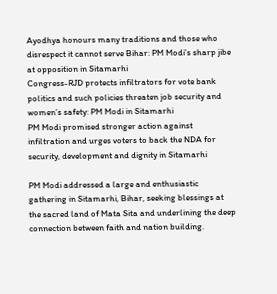Ayodhya honours many traditions and those who disrespect it cannot serve Bihar: PM Modi’s sharp jibe at opposition in Sitamarhi
Congress-RJD protects infiltrators for vote bank politics and such policies threaten job security and women’s safety: PM Modi in Sitamarhi
PM Modi promised stronger action against infiltration and urges voters to back the NDA for security, development and dignity in Sitamarhi

PM Modi addressed a large and enthusiastic gathering in Sitamarhi, Bihar, seeking blessings at the sacred land of Mata Sita and underlining the deep connection between faith and nation building.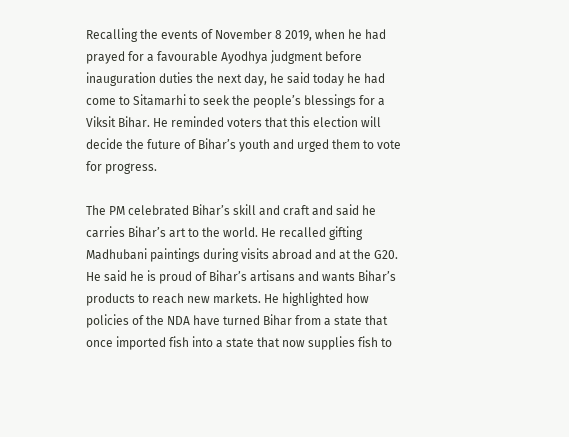Recalling the events of November 8 2019, when he had prayed for a favourable Ayodhya judgment before inauguration duties the next day, he said today he had come to Sitamarhi to seek the people’s blessings for a Viksit Bihar. He reminded voters that this election will decide the future of Bihar’s youth and urged them to vote for progress.

The PM celebrated Bihar’s skill and craft and said he carries Bihar’s art to the world. He recalled gifting Madhubani paintings during visits abroad and at the G20. He said he is proud of Bihar’s artisans and wants Bihar’s products to reach new markets. He highlighted how policies of the NDA have turned Bihar from a state that once imported fish into a state that now supplies fish to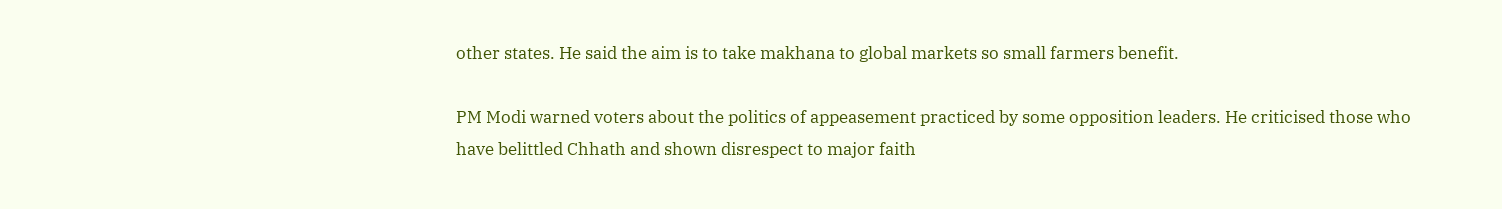other states. He said the aim is to take makhana to global markets so small farmers benefit.

PM Modi warned voters about the politics of appeasement practiced by some opposition leaders. He criticised those who have belittled Chhath and shown disrespect to major faith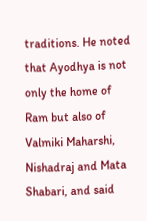traditions. He noted that Ayodhya is not only the home of Ram but also of Valmiki Maharshi, Nishadraj and Mata Shabari, and said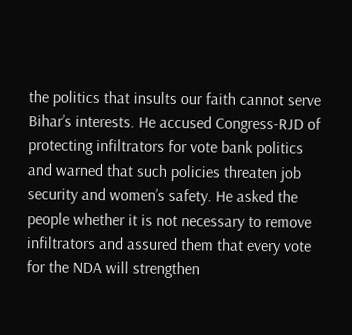the politics that insults our faith cannot serve Bihar’s interests. He accused Congress-RJD of protecting infiltrators for vote bank politics and warned that such policies threaten job security and women’s safety. He asked the people whether it is not necessary to remove infiltrators and assured them that every vote for the NDA will strengthen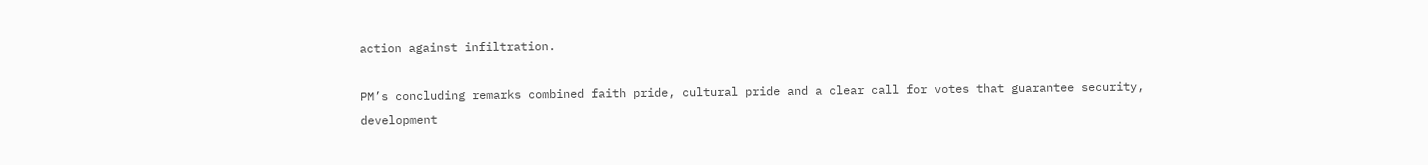action against infiltration.

PM’s concluding remarks combined faith pride, cultural pride and a clear call for votes that guarantee security, development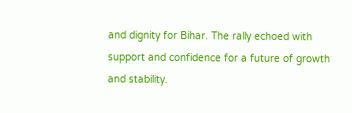and dignity for Bihar. The rally echoed with support and confidence for a future of growth and stability.